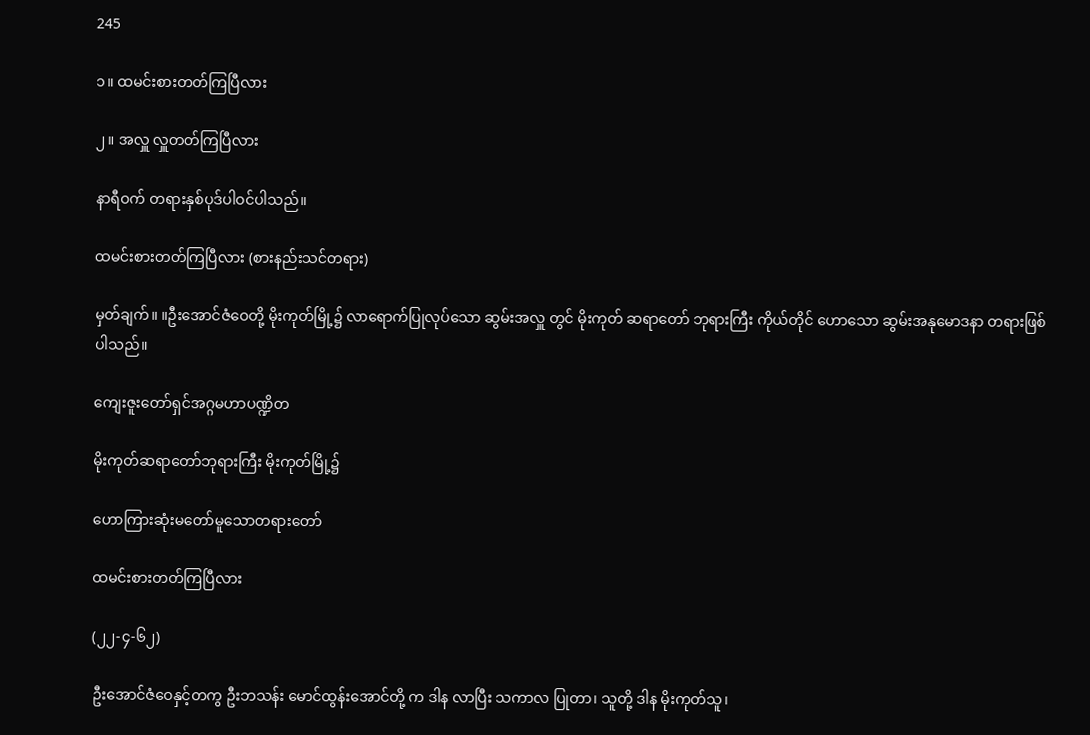245

၁။ ထမင်းစားတတ်ကြပြီလား

၂။ အလှူ လှူတတ်ကြပြီလား

နာရီဝက် တရားနှစ်ပုဒ်ပါဝင်ပါသည်။

ထမင်းစားတတ်ကြပြီလား (စားနည်းသင်တရား)

မှတ်ချက်။ ။ဦးအောင်ဇံဝေတို့ မိုးကုတ်မြို့၌ လာရောက်ပြုလုပ်သော ဆွမ်းအလှူ တွင် မိုးကုတ် ဆရာတော် ဘုရားကြီး ကိုယ်တိုင် ဟောသော ဆွမ်းအနုမောဒနာ တရားဖြစ်ပါသည်။

ကျေးဇူးတော်ရှင်အဂ္ဂမဟာပဏ္ဍိတ

မိုးကုတ်ဆရာတော်ဘုရားကြီး မိုးကုတ်မြို့၌

ဟောကြားဆုံးမတော်မူသောတရားတော်

ထမင်းစားတတ်ကြပြီလား

(၂၂-၄-၆၂)

ဦးအောင်ဇံဝေနှင့်တကွ ဦးဘသန်း မောင်ထွန်းအောင်တို့ က ဒါန လာပြီး သကာလ ပြုတာ၊ သူတို့ ဒါန မိုးကုတ်သူ၊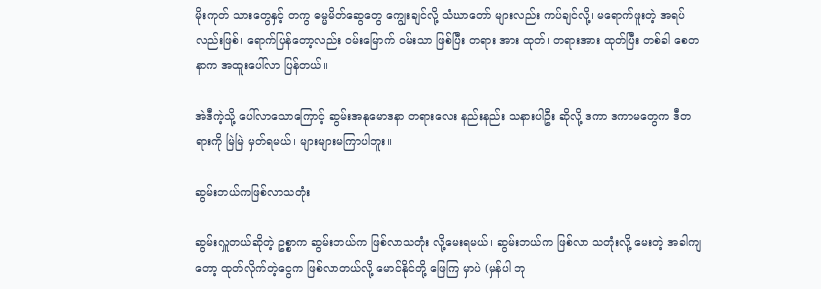မိုးကုတ် သားတွေနှင့် တကွ ဓမ္မမိတ်ဆွေတွေ ကျွေးချင်လို့ သံဃာတော် များလည်း ကပ်ချင်လို့၊ မရောက်ဖူးတဲ့ အရပ်လည်းဖြစ်၊ ရောက်ပြန်တော့လည်း ဝမ်းမြောက် ဝမ်းသာ ဖြစ်ပြီး တရား အား ထုတ်၊ တရားအား ထုတ်ပြီး တစ်ခါ စေတနာက အထူးပေါ်လာ ပြန်တယ်။

အဲဒီကဲ့သို့ ပေါ်လာသောကြောင့် ဆွမ်းအနုမောဒနာ တရားလေး နည်းနည်း သနားပါဦး ဆိုလို့ ဒကာ ဒကာမတွေက ဒီတရားကို မြဲမြဲ မှတ်ရမယ်၊ များများမကြာပါဘူး။

ဆွမ်းဘယ်ကဖြစ်လာသတုံး

ဆွမ်းလှူတယ်ဆိုတဲ့ ဥစ္စာက ဆွမ်းဘယ်က ဖြစ်လာသတုံး လို့မေးရမယ်၊ ဆွမ်းဘယ်က ဖြစ်လာ သတုံးလို့ မေးတဲ့ အခါကျတော့ ထုတ်လိုက်တဲ့ငွေက ဖြစ်လာတယ်လို့ မောင်နိုင်တို့ ဖြေကြ မှာပဲ (မှန်ပါ ဘု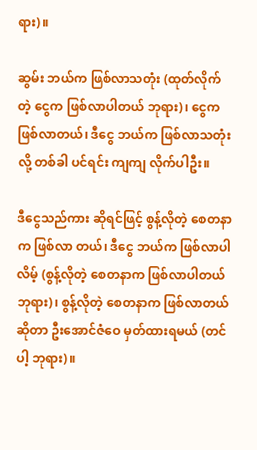ရား)။

ဆွမ်း ဘယ်က ဖြစ်လာသတုံး (ထုတ်လိုက်တဲ့ ငွေက ဖြစ်လာပါတယ် ဘုရား)၊ ငွေက ဖြစ်လာတယ်၊ ဒီငွေ ဘယ်က ဖြစ်လာသတုံးလို့ တစ်ခါ ပင်ရင်း ကျကျ လိုက်ပါဦး။

ဒီငွေသည်ကား ဆိုရင်ဖြင့် စွန့်လိုတဲ့ စေတနာက ဖြစ်လာ တယ်၊ ဒီငွေ ဘယ်က ဖြစ်လာပါလိမ့် (စွန့်လိုတဲ့ စေတနာက ဖြစ်လာပါတယ် ဘုရား)၊ စွန့်လိုတဲ့ စေတနာက ဖြစ်လာတယ် ဆိုတာ ဦးအောင်ဇံဝေ မှတ်ထားရမယ် (တင်ပါ့ ဘုရား)။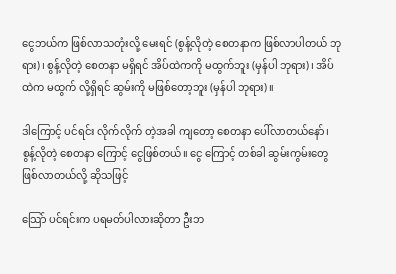ငွေဘယ်က ဖြစ်လာသတုံးလို့ မေးရင် (စွန့်လိုတဲ့ စေတနာက ဖြစ်လာပါတယ် ဘုရား)၊ စွန့်လိုတဲ့ စေတနာ မရှိရင် အိပ်ထဲကကို မထွက်ဘူး (မှန်ပါ ဘုရား)၊ အိပ်ထဲက မထွက် လို့ရှိရင် ဆွမ်းကို မဖြစ်တော့ဘူး (မှန်ပါ ဘုရား)။

ဒါကြောင့် ပင်ရင်း လိုက်လိုက် တဲ့အခါ ကျတော့ စေတနာ ပေါ်လာတယ်နော်၊ စွန့်လိုတဲ့ စေတနာ ကြောင့် ငွေဖြစ်တယ်။ ငွေ ကြောင့် တစ်ခါ ဆွမ်းကွမ်းတွေ ဖြစ်လာတယ်လို့ ဆိုသဖြင့်

သြော် ပင်ရင်းက ပရမတ်ပါလားဆိုတာ ဦးဘ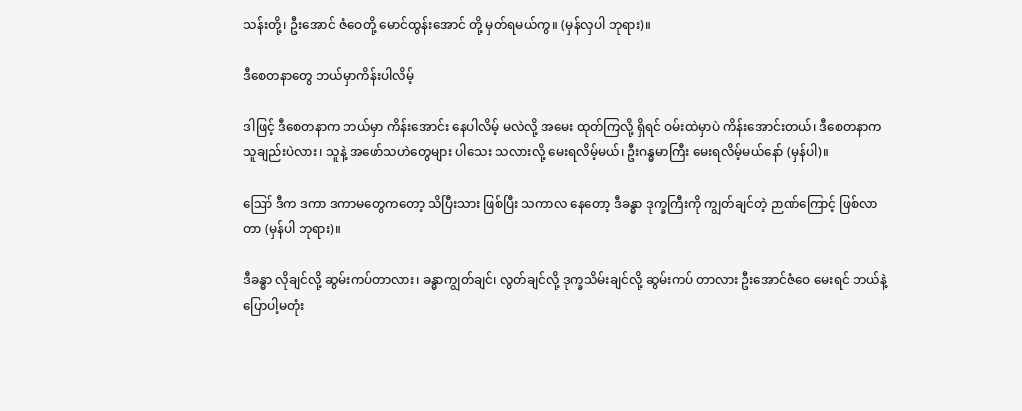သန်းတို့၊ ဦးအောင် ဇံဝေတို့ မောင်ထွန်းအောင် တို့ မှတ်ရမယ်ကွ။ (မှန်လှပါ ဘုရား)။

ဒီစေတနာတွေ ဘယ်မှာကိန်းပါလိမ့်

ဒါဖြင့် ဒီစေတနာက ဘယ်မှာ ကိန်းအောင်း နေပါလိမ့် မလဲလို့ အမေး ထုတ်ကြလို့ ရှိရင် ဝမ်းထဲမှာပဲ ကိန်းအောင်းတယ်၊ ဒီစေတနာက သူချည်းပဲလား၊ သူနဲ့ အဖော်သဟဲတွေများ ပါသေး သလားလို့ မေးရလိမ့်မယ်၊ ဦးဂန္ဓမာကြီး မေးရလိမ့်မယ်နော် (မှန်ပါ)။

ဪ ဒီက ဒကာ ဒကာမတွေကတော့ သိပြီးသား ဖြစ်ပြီး သကာလ နေတော့ ဒီခန္ဓာ ဒုက္ခကြီးကို ကျွတ်ချင်တဲ့ ဉာဏ်ကြောင့် ဖြစ်လာတာ (မှန်ပါ ဘုရား)။

ဒီခန္ဓာ လိုချင်လို့ ဆွမ်းကပ်တာလား၊ ခန္ဓာကျွတ်ချင်၊ လွတ်ချင်လို့ ဒုက္ခသိမ်းချင်လို့ ဆွမ်းကပ် တာလား ဦးအောင်ဇံဝေ မေးရင် ဘယ်နဲ့ ပြောပါ့မတုံး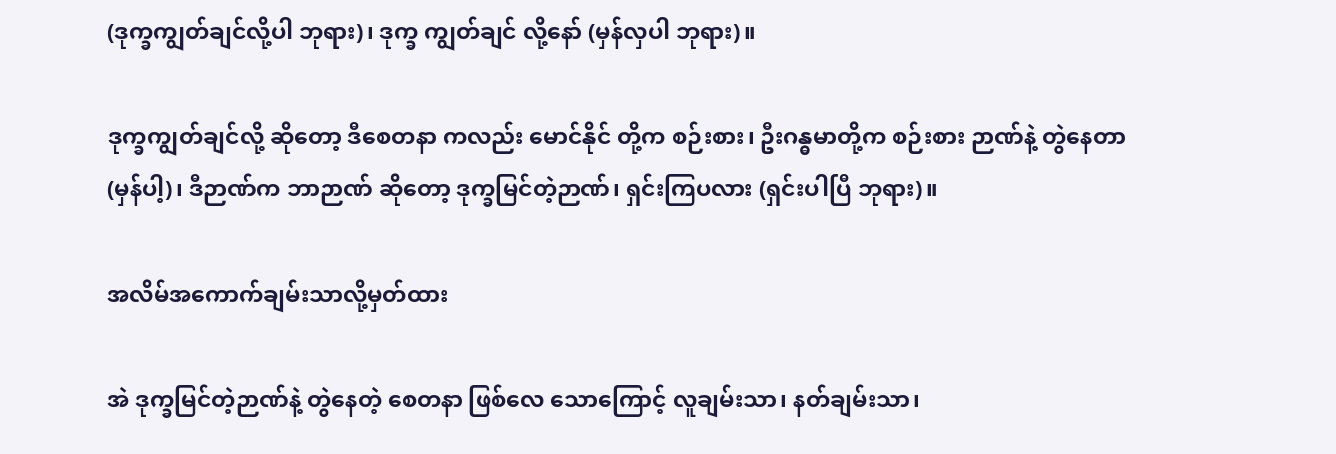(ဒုက္ခကျွတ်ချင်လို့ပါ ဘုရား)၊ ဒုက္ခ ကျွတ်ချင် လို့နော် (မှန်လှပါ ဘုရား)။

ဒုက္ခကျွတ်ချင်လို့ ဆိုတော့ ဒီစေတနာ ကလည်း မောင်နိုင် တို့က စဉ်းစား၊ ဦးဂန္ဓမာတို့က စဉ်းစား ဉာဏ်နဲ့ တွဲနေတာ (မှန်ပါ့)၊ ဒီဉာဏ်က ဘာဉာဏ် ဆိုတော့ ဒုက္ခမြင်တဲ့ဉာဏ်၊ ရှင်းကြပလား (ရှင်းပါပြီ ဘုရား)။

အလိမ်အကောက်ချမ်းသာလို့မှတ်ထား

အဲ ဒုက္ခမြင်တဲ့ဉာဏ်နဲ့ တွဲနေတဲ့ စေတနာ ဖြစ်လေ သောကြောင့် လူချမ်းသာ၊ နတ်ချမ်းသာ၊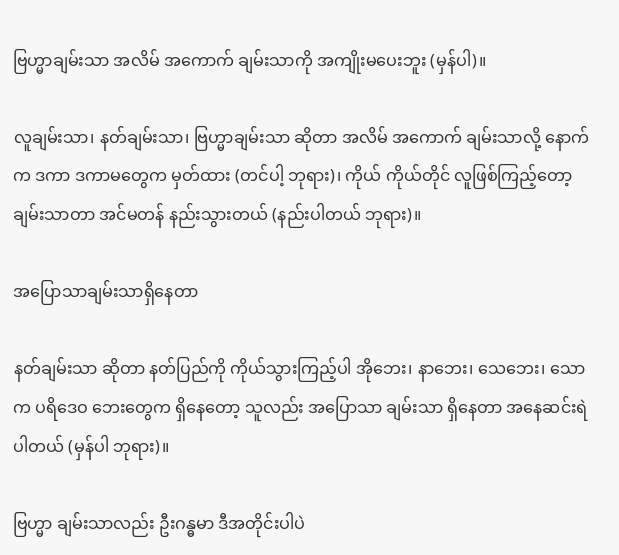ဗြဟ္မာချမ်းသာ အလိမ် အကောက် ချမ်းသာကို အကျိုးမပေးဘူး (မှန်ပါ)။

လူချမ်းသာ၊ နတ်ချမ်းသာ၊ ဗြဟ္မာချမ်းသာ ဆိုတာ အလိမ် အကောက် ချမ်းသာလို့ နောက်က ဒကာ ဒကာမတွေက မှတ်ထား (တင်ပါ့ ဘုရား)၊ ကိုယ် ကိုယ်တိုင် လူဖြစ်ကြည့်တော့ ချမ်းသာတာ အင်မတန် နည်းသွားတယ် (နည်းပါတယ် ဘုရား)။

အပြောသာချမ်းသာရှိနေတာ

နတ်ချမ်းသာ ဆိုတာ နတ်ပြည်ကို ကိုယ်သွားကြည့်ပါ အိုဘေး၊ နာဘေး၊ သေဘေး၊ သောက ပရိဒေဝ ဘေးတွေက ရှိနေတော့ သူလည်း အပြောသာ ချမ်းသာ ရှိနေတာ အနေဆင်းရဲ ပါတယ် (မှန်ပါ ဘုရား)။

ဗြဟ္မာ ချမ်းသာလည်း ဦးဂန္ဓမာ ဒီအတိုင်းပါပဲ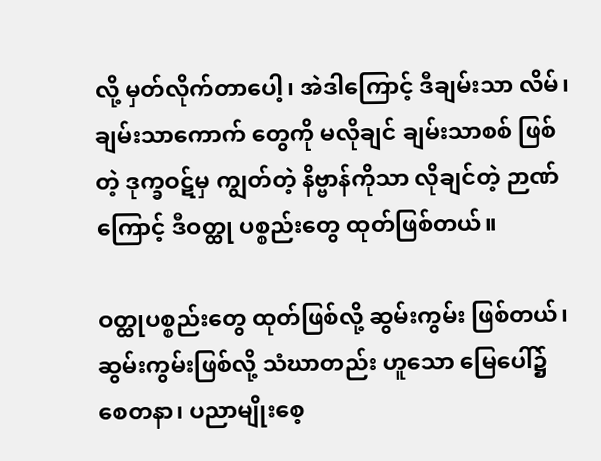လို့ မှတ်လိုက်တာပေါ့၊ အဲဒါကြောင့် ဒီချမ်းသာ လိမ်၊ ချမ်းသာကောက် တွေကို မလိုချင် ချမ်းသာစစ် ဖြစ်တဲ့ ဒုက္ခဝဋ်မှ ကျွတ်တဲ့ နိဗ္ဗာန်ကိုသာ လိုချင်တဲ့ ဉာဏ်ကြောင့် ဒီဝတ္ထု ပစ္စည်းတွေ ထုတ်ဖြစ်တယ်။

ဝတ္ထုပစ္စည်းတွေ ထုတ်ဖြစ်လို့ ဆွမ်းကွမ်း ဖြစ်တယ်၊ ဆွမ်းကွမ်းဖြစ်လို့ သံဃာတည်း ဟူသော မြေပေါ်၌ စေတနာ၊ ပညာမျိုးစေ့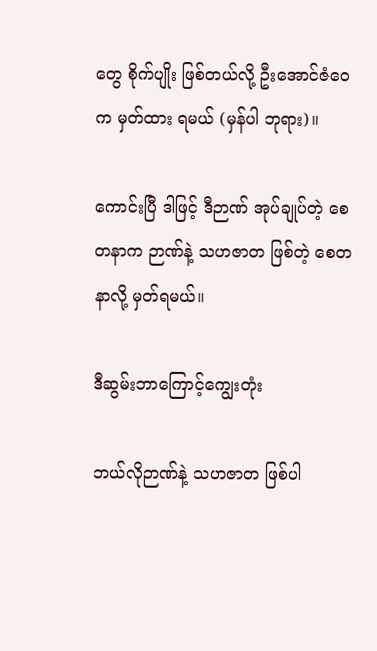တွေ စိုက်ပျိုး ဖြစ်တယ်လို့ ဦးအောင်ဇံဝေက မှတ်ထား ရမယ် (မှန်ပါ ဘုရား)။

ကောင်းပြီ ဒါဖြင့် ဒီဉာဏ် အုပ်ချုပ်တဲ့ စေတနာက ဉာဏ်နဲ့ သဟဇာတ ဖြစ်တဲ့ စေတနာလို့ မှတ်ရမယ်။

ဒီဆွမ်းဘာကြောင့်ကျွေးတုံး

ဘယ်လိုဉာဏ်နဲ့ သဟဇာတ ဖြစ်ပါ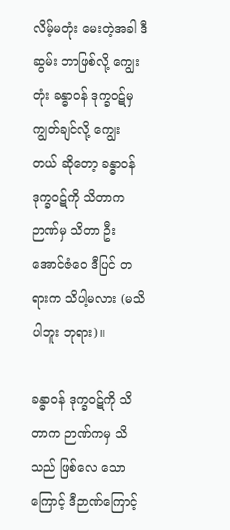လိမ့်မတုံး မေးတဲ့အခါ ဒီဆွမ်း ဘာဖြစ်လို့ ကျွေးတုံး ခန္ဓာဝန် ဒုက္ခဝဋ်မှ ကျွတ်ချင်လို့ ကျွေး တယ် ဆိုတော့ ခန္ဓာဝန် ဒုက္ခဝဋ်ကို သိတာက ဉာဏ်မှ သိတာ ဦးအောင်ဇံဝေ ဒီပြင် တရားက သိပါ့မလား (မသိပါဘူး ဘုရား)။

ခန္ဓာဝန် ဒုက္ခဝဋ်ကို သိတာက ဉာဏ်ကမှ သိသည် ဖြစ်လေ သောကြောင့် ဒီဉာဏ်ကြောင့်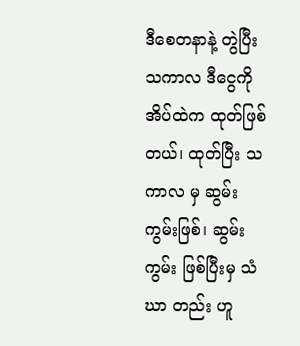ဒီစေတနာနဲ့ တွဲပြီး သကာလ ဒီငွေကို အိပ်ထဲက ထုတ်ဖြစ်တယ်၊ ထုတ်ပြီး သကာလ မှ ဆွမ်း ကွမ်းဖြစ်၊ ဆွမ်းကွမ်း ဖြစ်ပြီးမှ သံဃာ တည်း ဟူ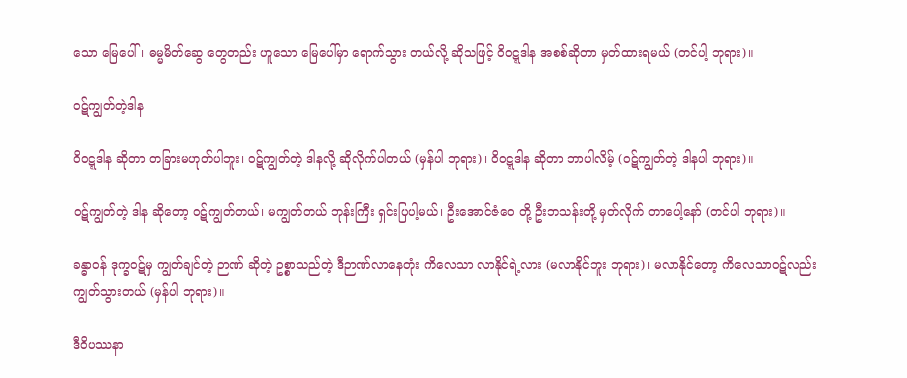သော မြေပေါ်၊ ဓမ္မမိတ်ဆွေ တွေတည်း ဟူသော မြေပေါ်မှာ ရောက်သွား တယ်လို့ ဆိုသဖြင့် ဝိဝဋ္ဋဒါန အစစ်ဆိုတာ မှတ်ထားရမယ် (တင်ပါ့ ဘုရား)။

ဝဋ်ကျွတ်တဲ့ဒါန

ဝိဝဋ္ဋဒါန ဆိုတာ တခြားမဟုတ်ပါဘူး၊ ဝဋ်ကျွတ်တဲ့ ဒါနလို့ ဆိုလိုက်ပါတယ် (မှန်ပါ ဘုရား)၊ ဝိဝဋ္ဋဒါန ဆိုတာ ဘာပါလိမ့် (ဝဋ်ကျွတ်တဲ့ ဒါနပါ ဘုရား)။

ဝဋ်ကျွတ်တဲ့ ဒါန ဆိုတော့ ဝဋ်ကျွတ်တယ်၊ မကျွတ်တယ် ဘုန်းကြီး ရှင်းပြပါ့မယ်၊ ဦးအောင်ဇံဝေ တို့ ဦးဘသန်းတို့ မှတ်လိုက် တာပေါ့နော် (တင်ပါ ဘုရား)။

ခန္ဓာဝန် ဒုက္ခဝဋ်မှ ကျွတ်ချင်တဲ့ ဉာဏ် ဆိုတဲ့ ဥစ္စာသည်တဲ့ ဒီဉာဏ်လာနေတုံး ကိလေသာ လာနိုင်ရဲ့လား (မလာနိုင်ဘူး ဘုရား)၊ မလာနိုင်တော့ ကိလေသာဝဋ်လည်း ကျွတ်သွားတယ် (မှန်ပါ ဘုရား)။

ဒီဝိပဿနာ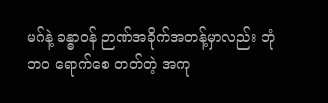မဂ်နဲ့ ခန္ဓာဝန် ဉာဏ်အခိုက်အတန့်မှာလည်း ဘုံဘဝ ရောက်စေ တတ်တဲ့ အကု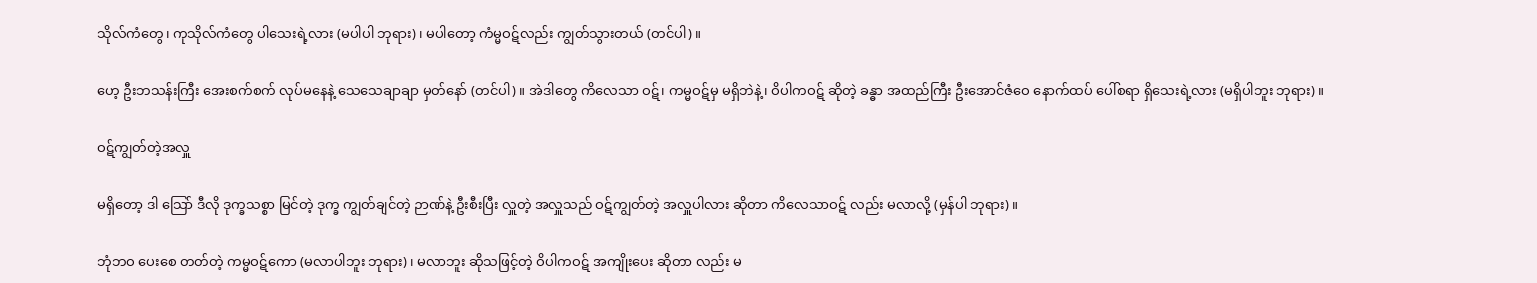သိုလ်ကံတွေ၊ ကုသိုလ်ကံတွေ ပါသေးရဲ့လား (မပါပါ ဘုရား)၊ မပါတော့ ကံမ္မဝဋ်လည်း ကျွတ်သွားတယ် (တင်ပါ)။

ဟေ့ ဦးဘသန်းကြီး အေးစက်စက် လုပ်မနေနဲ့ သေသေချာချာ မှတ်နော် (တင်ပါ)။ အဲဒါတွေ ကိလေသာ ဝဋ်၊ ကမ္မဝဋ်မှ မရှိဘဲနဲ့၊ ဝိပါကဝဋ် ဆိုတဲ့ ခန္ဓာ အထည်ကြီး ဦးအောင်ဇံဝေ နောက်ထပ် ပေါ်စရာ ရှိသေးရဲ့လား (မရှိပါဘူး ဘုရား)။

ဝဋ်ကျွတ်တဲ့အလှူ

မရှိတော့ ဒါ သြော် ဒီလို ဒုက္ခသစ္စာ မြင်တဲ့ ဒုက္ခ ကျွတ်ချင်တဲ့ ဉာဏ်နဲ့ ဦးစီးပြီး လှူတဲ့ အလှူသည် ဝဋ်ကျွတ်တဲ့ အလှူပါလား ဆိုတာ ကိလေသာဝဋ် လည်း မလာလို့ (မှန်ပါ ဘုရား)။

ဘုံဘဝ ပေးစေ တတ်တဲ့ ကမ္မဝဋ်ကော (မလာပါဘူး ဘုရား)၊ မလာဘူး ဆိုသဖြင့်တဲ့ ဝိပါကဝဋ် အကျိုးပေး ဆိုတာ လည်း မ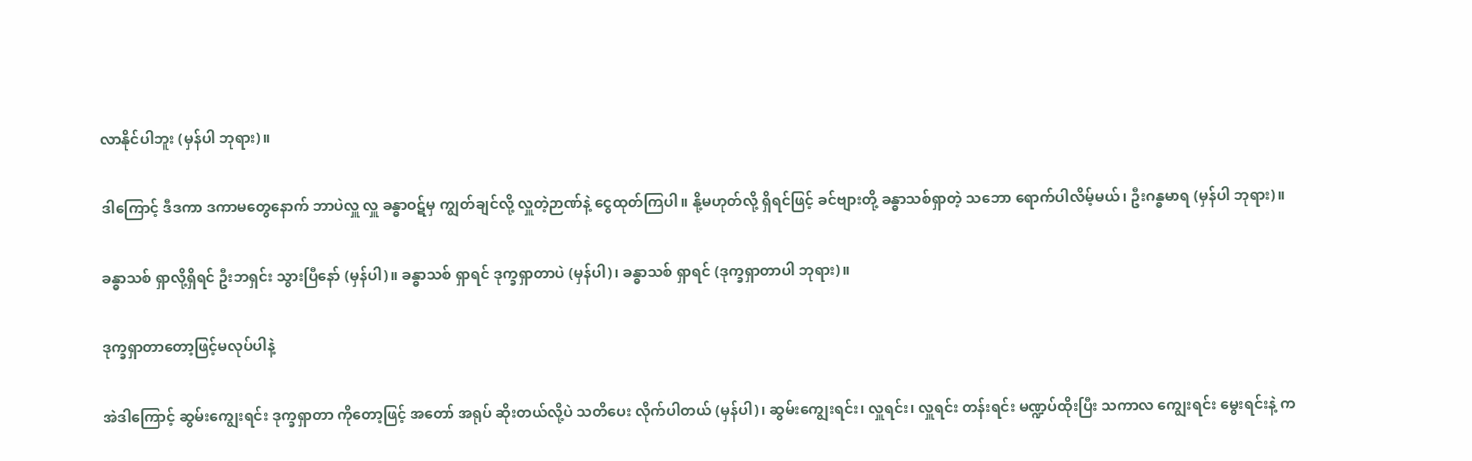လာနိုင်ပါဘူး (မှန်ပါ ဘုရား)။

ဒါကြောင့် ဒီဒကာ ဒကာမတွေနောက် ဘာပဲလှူ လှူ ခန္ဓာဝဋ်မှ ကျွတ်ချင်လို့ လှူတဲ့ဉာဏ်နဲ့ ငွေထုတ်ကြပါ။ နို့မဟုတ်လို့ ရှိရင်ဖြင့် ခင်ဗျားတို့ ခန္ဓာသစ်ရှာတဲ့ သဘော ရောက်ပါလိမ့်မယ်၊ ဦးဂန္ဓမာရ (မှန်ပါ ဘုရား)။

ခန္ဓာသစ် ရှာလို့ရှိရင် ဦးဘရှင်း သွားပြီနော် (မှန်ပါ)။ ခန္ဓာသစ် ရှာရင် ဒုက္ခရှာတာပဲ (မှန်ပါ)၊ ခန္ဓာသစ် ရှာရင် (ဒုက္ခရှာတာပါ ဘုရား)။

ဒုက္ခရှာတာတော့ဖြင့်မလုပ်ပါနဲ့

အဲဒါကြောင့် ဆွမ်းကျွေးရင်း ဒုက္ခရှာတာ ကိုတော့ဖြင့် အတော် အရုပ် ဆိုးတယ်လို့ပဲ သတိပေး လိုက်ပါတယ် (မှန်ပါ)၊ ဆွမ်းကျွေးရင်း၊ လှူရင်း၊ လှူရင်း တန်းရင်း မဏ္ဍပ်ထိုးပြီး သကာလ ကျွေးရင်း မွေးရင်းနဲ့ က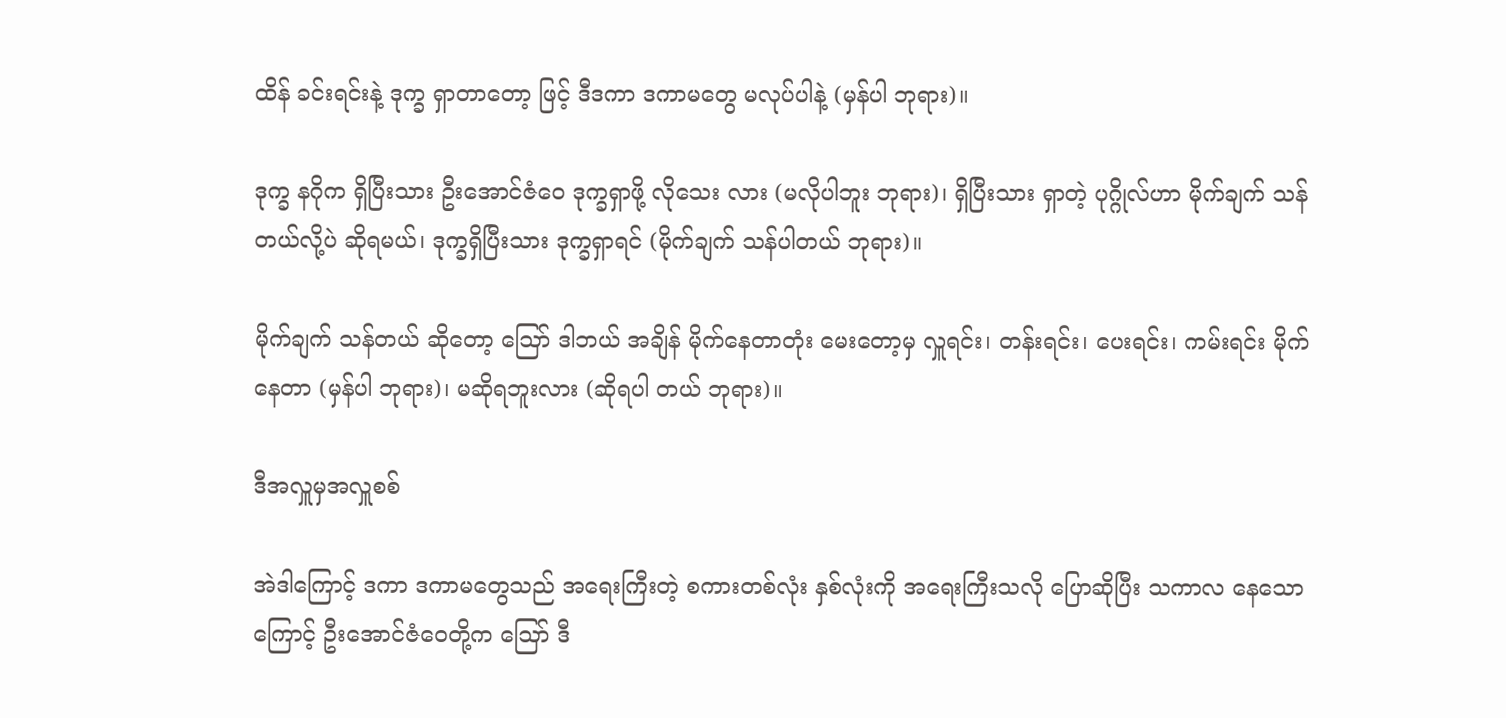ထိန် ခင်းရင်းနဲ့ ဒုက္ခ ရှာတာတော့ ဖြင့် ဒီဒကာ ဒကာမတွေ မလုပ်ပါနဲ့ (မှန်ပါ ဘုရား)။

ဒုက္ခ နဂိုက ရှိပြီးသား ဦးအောင်ဇံဝေ ဒုက္ခရှာဖို့ လိုသေး လား (မလိုပါဘူး ဘုရား)၊ ရှိပြီးသား ရှာတဲ့ ပုဂ္ဂိုလ်ဟာ မိုက်ချက် သန်တယ်လို့ပဲ ဆိုရမယ်၊ ဒုက္ခရှိပြီးသား ဒုက္ခရှာရင် (မိုက်ချက် သန်ပါတယ် ဘုရား)။

မိုက်ချက် သန်တယ် ဆိုတော့ ဪ ဒါဘယ် အချိန် မိုက်နေတာတုံး မေးတော့မှ လှူရင်း၊ တန်းရင်း၊ ပေးရင်း၊ ကမ်းရင်း မိုက်နေတာ (မှန်ပါ ဘုရား)၊ မဆိုရဘူးလား (ဆိုရပါ တယ် ဘုရား)။

ဒီအလှူမှအလှူစစ်

အဲဒါကြောင့် ဒကာ ဒကာမတွေသည် အရေးကြီးတဲ့ စကားတစ်လုံး နှစ်လုံးကို အရေးကြီးသလို ပြောဆိုပြီး သကာလ နေသောကြောင့် ဦးအောင်ဇံဝေတို့က ဪ ဒီ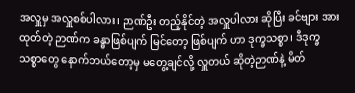အလှူမှ အလှူစစ်ပါလား၊ ဉာဏ်ဦး တည့်နိုင်တဲ့ အလှူပါလား ဆိုပြီး ခင်ဗျား အားထုတ်တဲ့ ဉာဏ်က ခန္ဓာဖြစ်ပျက် မြင်တော့ ဖြစ်ပျက် ဟာ ဒုက္ခသစ္စာ၊ ဒီဒုက္ခသစ္စာတွေ နောက်ဘယ်တော့မှ မတွေ့ချင်လို့ လှူတယ် ဆိုတဲ့ဉာဏ်နဲ့ မိတ်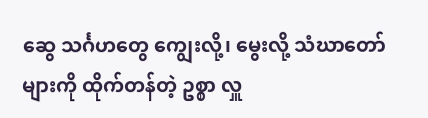ဆွေ သင်္ဂဟတွေ ကျွေးလို့၊ မွေးလို့ သံဃာတော်များကို ထိုက်တန်တဲ့ ဥစ္စာ လှူ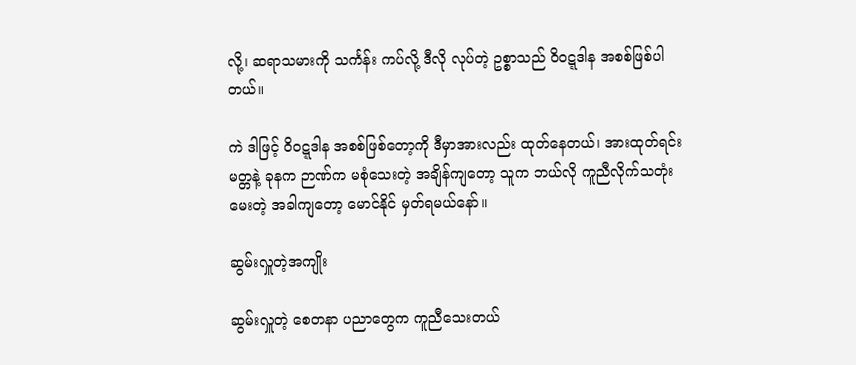လို့၊ ဆရာသမားကို သင်္ကန်း ကပ်လို့ ဒီလို လုပ်တဲ့ ဥစ္စာသည် ဝိဝဋ္ဋဒါန အစစ်ဖြစ်ပါ တယ်။

ကဲ ဒါဖြင့် ဝိဝဋ္ဋဒါန အစစ်ဖြစ်တော့ကို ဒီမှာအားလည်း ထုတ်နေတယ်၊ အားထုတ်ရင်း မတ္တနဲ့ ခုနက ဉာဏ်က မစုံသေးတဲ့ အချိန်ကျတော့ သူက ဘယ်လို ကူညီလိုက်သတုံး မေးတဲ့ အခါကျတော့ မောင်နိုင် မှတ်ရမယ်နော်။

ဆွမ်းလှူတဲ့အကျိုး

ဆွမ်းလှူတဲ့ စေတနာ ပညာတွေက ကူညီသေးတယ်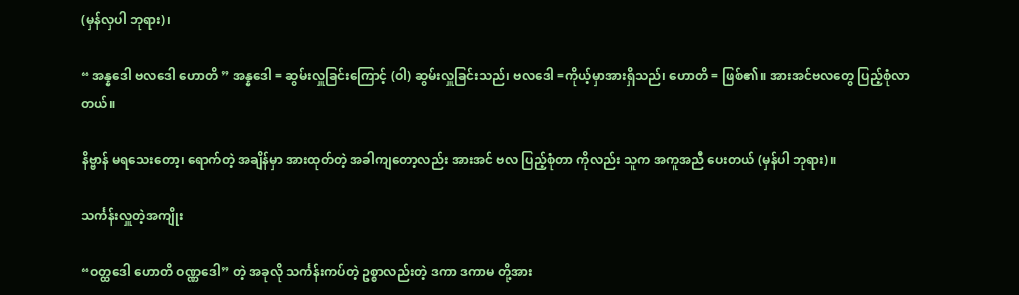(မှန်လှပါ ဘုရား)၊

“ အန္နဒေါ ဗလဒေါ ဟောတိ ” အန္နဒေါ = ဆွမ်းလှူခြင်းကြောင့် (ဝါ) ဆွမ်းလှူခြင်းသည်၊ ဗလဒေါ =ကိုယ့်မှာအားရှိသည်၊ ဟောတိ = ဖြစ်၏။ အားအင်ဗလတွေ ပြည့်စုံလာတယ်။

နိဗ္ဗာန် မရသေးတော့၊ ရောက်တဲ့ အချိန်မှာ အားထုတ်တဲ့ အခါကျတော့လည်း အားအင် ဗလ ပြည့်စုံတာ ကိုလည်း သူက အကူအညီ ပေးတယ် (မှန်ပါ ဘုရား)။

သင်္ကန်းလှူတဲ့အကျိုး

“ဝတ္ထဒေါ ဟောတိ ဝဏ္ဏဒေါ” တဲ့ အခုလို သင်္ကန်းကပ်တဲ့ ဥစ္စာလည်းတဲ့ ဒကာ ဒကာမ တို့အား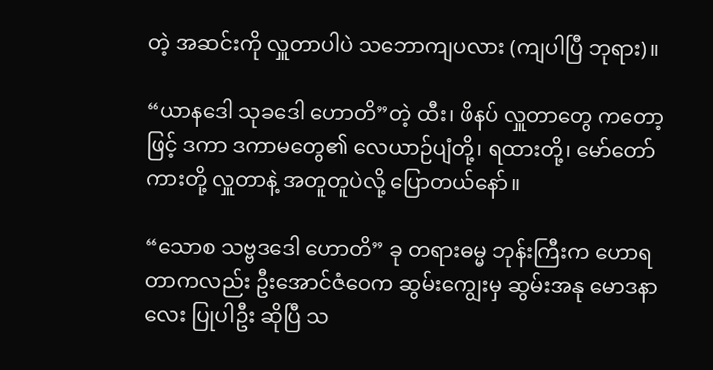တဲ့ အဆင်းကို လှူတာပါပဲ သဘောကျပလား (ကျပါပြီ ဘုရား)။

“ယာနဒေါ သုခဒေါ ဟောတိ”တဲ့ ထီး၊ ဖိနပ် လှူတာတွေ ကတော့ဖြင့် ဒကာ ဒကာမတွေ၏ လေယာဉ်ပျံတို့၊ ရထားတို့၊ မော်တော်ကားတို့ လှူတာနဲ့ အတူတူပဲလို့ ပြောတယ်နော်။

“သောစ သဗ္ဗဒဒေါ ဟောတိ” ခု တရားဓမ္မ ဘုန်းကြီးက ဟောရတာကလည်း ဦးအောင်ဇံဝေက ဆွမ်းကျွေးမှ ဆွမ်းအနု မောဒနာလေး ပြုပါဦး ဆိုပြီ သ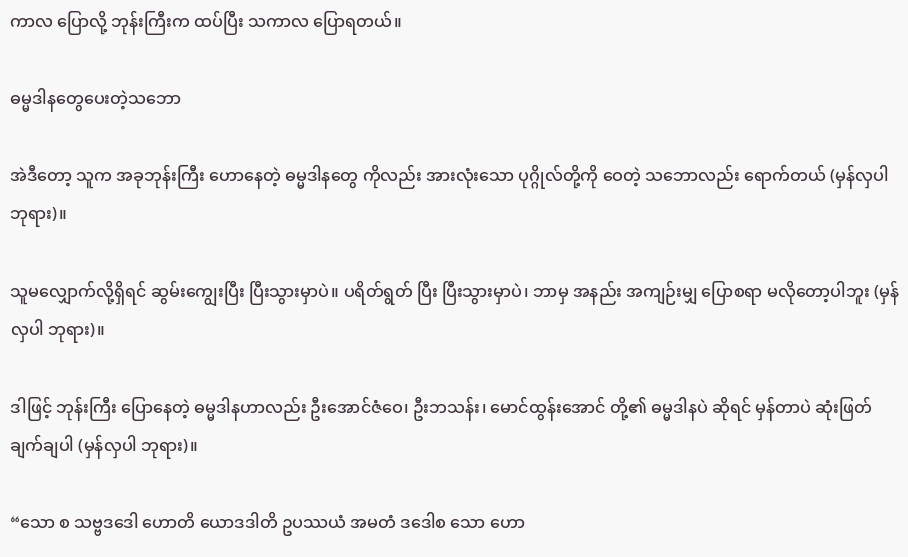ကာလ ပြောလို့ ဘုန်းကြီးက ထပ်ပြီး သကာလ ပြောရတယ်။

ဓမ္မဒါနတွေပေးတဲ့သဘော

အဲဒီတော့ သူက အခုဘုန်းကြီး ဟောနေတဲ့ ဓမ္မဒါနတွေ ကိုလည်း အားလုံးသော ပုဂ္ဂိုလ်တို့ကို ဝေတဲ့ သဘောလည်း ရောက်တယ် (မှန်လှပါ ဘုရား)။

သူမလျှောက်လို့ရှိရင် ဆွမ်းကျွေးပြီး ပြီးသွားမှာပဲ။ ပရိတ်ရွတ် ပြီး ပြီးသွားမှာပဲ၊ ဘာမှ အနည်း အကျဉ်းမျှ ပြောစရာ မလိုတော့ပါဘူး (မှန်လှပါ ဘုရား)။

ဒါဖြင့် ဘုန်းကြီး ပြောနေတဲ့ ဓမ္မဒါနဟာလည်း ဦးအောင်ဇံဝေ၊ ဦးဘသန်း၊ မောင်ထွန်းအောင် တို့၏ ဓမ္မဒါနပဲ ဆိုရင် မှန်တာပဲ ဆုံးဖြတ်ချက်ချပါ (မှန်လှပါ ဘုရား)။

“သော စ သဗ္ဗဒဒေါ ဟောတိ ယောဒဒါတိ ဥပဿယံ အမတံ ဒဒေါစ သော ဟော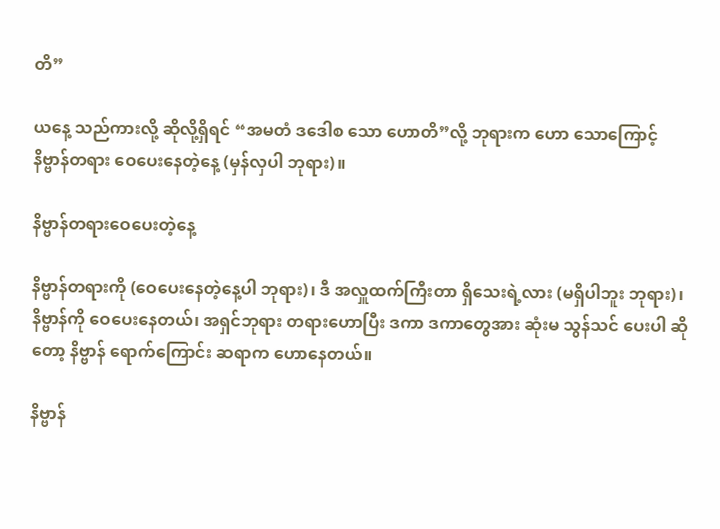တိ”

ယနေ့ သည်ကားလို့ ဆိုလို့ရှိရင် “အမတံ ဒဒေါစ သော ဟောတိ”လို့ ဘုရားက ဟော သောကြောင့် နိဗ္ဗာန်တရား ဝေပေးနေတဲ့နေ့ (မှန်လှပါ ဘုရား)။

နိဗ္ဗာန်တရားဝေပေးတဲ့နေ့

နိဗ္ဗာန်တရားကို (ဝေပေးနေတဲ့နေ့ပါ ဘုရား)၊ ဒီ အလှူထက်ကြီးတာ ရှိသေးရဲ့လား (မရှိပါဘူး ဘုရား)၊ နိဗ္ဗာန်ကို ဝေပေးနေတယ်၊ အရှင်ဘုရား တရားဟောပြီး ဒကာ ဒကာတွေအား ဆုံးမ သွန်သင် ပေးပါ ဆိုတော့ နိဗ္ဗာန် ရောက်ကြောင်း ဆရာက ဟောနေတယ်။

နိဗ္ဗာန်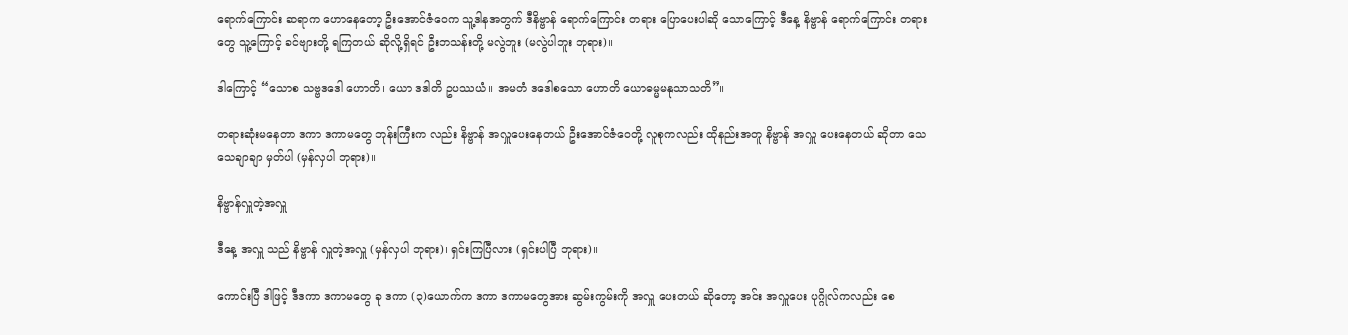ရောက်ကြောင်း ဆရာက ဟောနေတော့ ဦးအောင်ဇံဝေက သူ့ဒါနအတွက် ဒီနိဗ္ဗာန် ရောက်ကြောင်း တရား ပြောပေးပါဆို သောကြောင့် ဒီနေ့ နိဗ္ဗာန် ရောက်ကြောင်း တရား တွေ သူ့ကြောင့် ခင်ဗျားတို့ ရကြတယ် ဆိုလို့ရှိရင် ဦးဘသန်းတို့ မလွဲဘူး (မလွဲပါဘူး ဘုရား)။

ဒါကြောင့် “သောစ သဗ္ဗဒဒေါ ဟောတိ၊ ယော ဒဒါတိ ဥပဿယံ။ အမတံ ဒဒေါစသော ဟောတိ ယောဓမ္မမနုသာသတိ”။

တရားဆုံးမနေတာ ဒကာ ဒကာမတွေ ဘုန်းကြီးက လည်း နိဗ္ဗာန် အလှူပေးနေတယ် ဦးအောင်ဇံဝေတို့ လူစုကလည်း ထိုနည်းအတူ နိဗ္ဗာန် အလှူ ပေးနေတယ် ဆိုတာ သေသေချာချာ မှတ်ပါ (မှန်လှပါ ဘုရား)။

နိဗ္ဗာန်လှူတဲ့အလှူ

ဒီနေ့ အလှူ သည် နိဗ္ဗာန် လှူတဲ့အလှူ (မှန်လှပါ ဘုရား)၊ ရှင်းကြပြီလား (ရှင်းပါပြီ ဘုရား)။

ကောင်းပြီ ဒါဖြင့် ဒီဒကာ ဒကာမတွေ ခု ဒကာ (၃)ယောက်က ဒကာ ဒကာမတွေအား ဆွမ်းကွမ်းကို အလှူ ပေးတယ် ဆိုတော့ အင်း အလှူပေး ပုဂ္ဂိုလ်ကလည်း စေ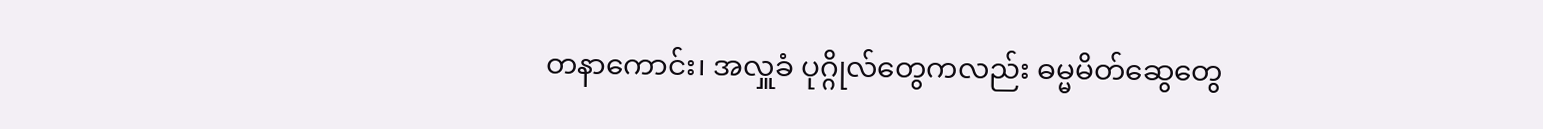တနာကောင်း၊ အလှူခံ ပုဂ္ဂိုလ်တွေကလည်း ဓမ္မမိတ်ဆွေတွေ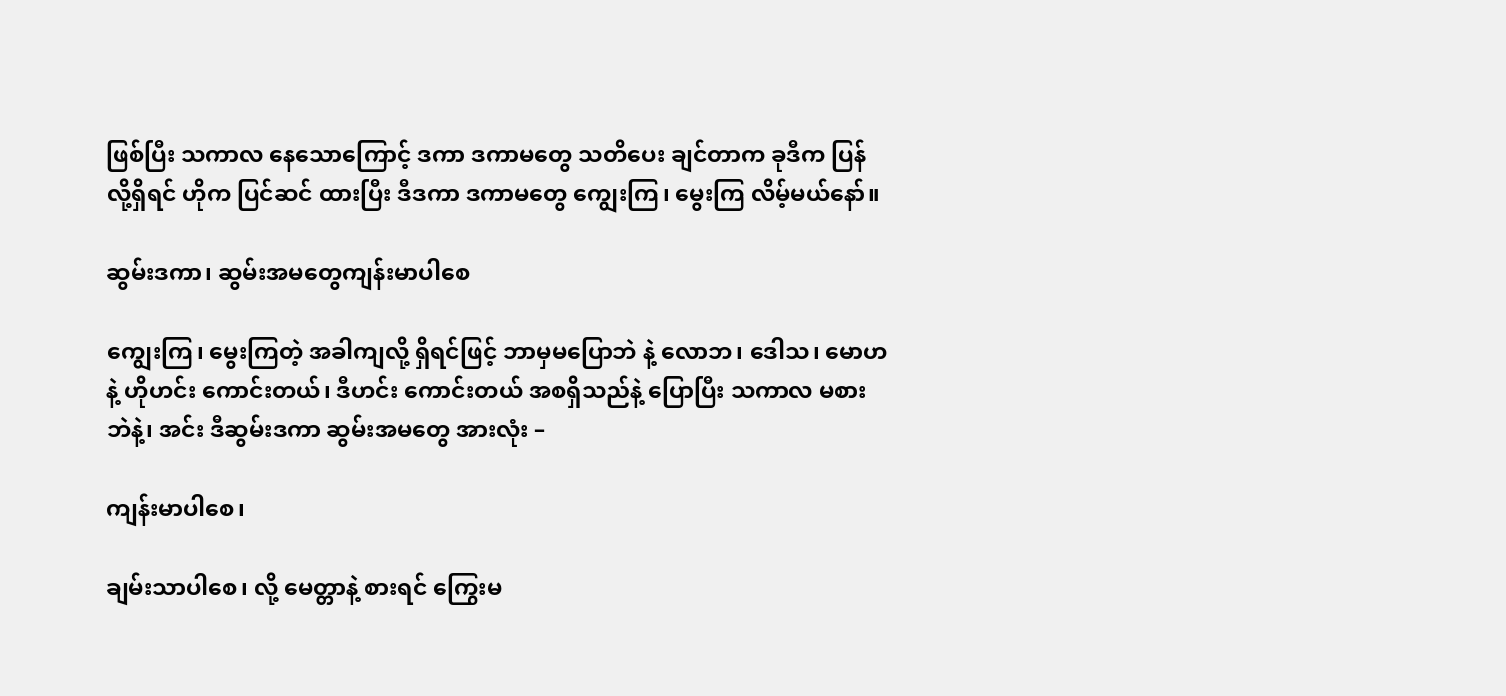ဖြစ်ပြီး သကာလ နေသောကြောင့် ဒကာ ဒကာမတွေ သတိပေး ချင်တာက ခုဒီက ပြန်လို့ရှိရင် ဟိုက ပြင်ဆင် ထားပြီး ဒီဒကာ ဒကာမတွေ ကျွေးကြ၊ မွေးကြ လိမ့်မယ်နော်။

ဆွမ်းဒကာ၊ ဆွမ်းအမတွေကျန်းမာပါစေ

ကျွေးကြ၊ မွေးကြတဲ့ အခါကျလို့ ရှိရင်ဖြင့် ဘာမှမပြောဘဲ နဲ့ လောဘ၊ ဒေါသ၊ မောဟနဲ့ ဟိုဟင်း ကောင်းတယ်၊ ဒီဟင်း ကောင်းတယ် အစရှိသည်နဲ့ ပြောပြီး သကာလ မစားဘဲနဲ့၊ အင်း ဒီဆွမ်းဒကာ ဆွမ်းအမတွေ အားလုံး –

ကျန်းမာပါစေ၊

ချမ်းသာပါစေ၊ လို့ မေတ္တာနဲ့ စားရင် ကြွေးမ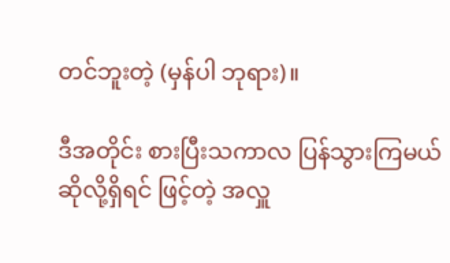တင်ဘူးတဲ့ (မှန်ပါ ဘုရား)။

ဒီအတိုင်း စားပြီးသကာလ ပြန်သွားကြမယ် ဆိုလို့ရှိရင် ဖြင့်တဲ့ အလှူ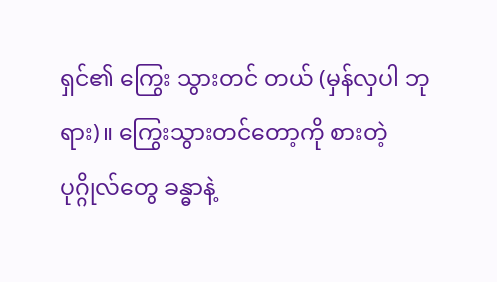ရှင်၏ ကြွေး သွားတင် တယ် (မှန်လှပါ ဘုရား)။ ကြွေးသွားတင်တော့ကို စားတဲ့ ပုဂ္ဂိုလ်တွေ ခန္ဓာနဲ့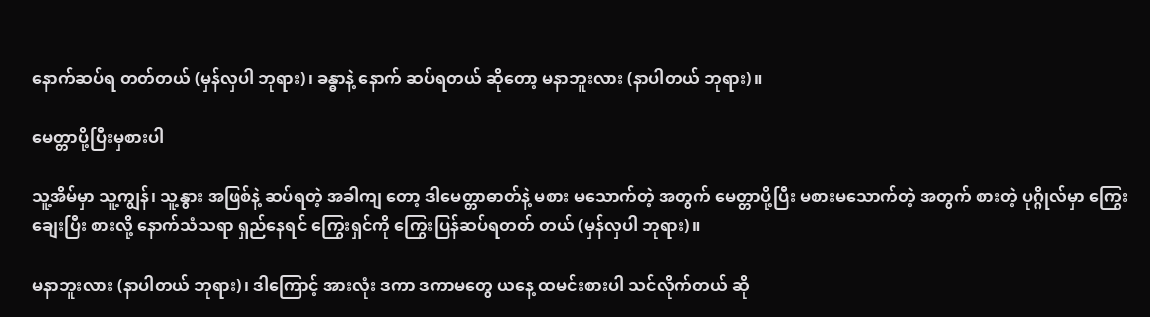နောက်ဆပ်ရ တတ်တယ် (မှန်လှပါ ဘုရား)၊ ခန္ဓာနဲ့ နောက် ဆပ်ရတယ် ဆိုတော့ မနာဘူးလား (နာပါတယ် ဘုရား)။

မေတ္တာပို့ပြီးမှစားပါ

သူ့အိမ်မှာ သူ့ကျွန်၊ သူ့နွား အဖြစ်နဲ့ ဆပ်ရတဲ့ အခါကျ တော့ ဒါမေတ္တာဓာတ်နဲ့ မစား မသောက်တဲ့ အတွက် မေတ္တာပို့ပြီး မစားမသောက်တဲ့ အတွက် စားတဲ့ ပုဂ္ဂိုလ်မှာ ကြွေးချေးပြီး စားလို့ နောက်သံသရာ ရှည်နေရင် ကြွေးရှင်ကို ကြွေးပြန်ဆပ်ရတတ် တယ် (မှန်လှပါ ဘုရား)။

မနာဘူးလား (နာပါတယ် ဘုရား)၊ ဒါကြောင့် အားလုံး ဒကာ ဒကာမတွေ ယနေ့ ထမင်းစားပါ သင်လိုက်တယ် ဆို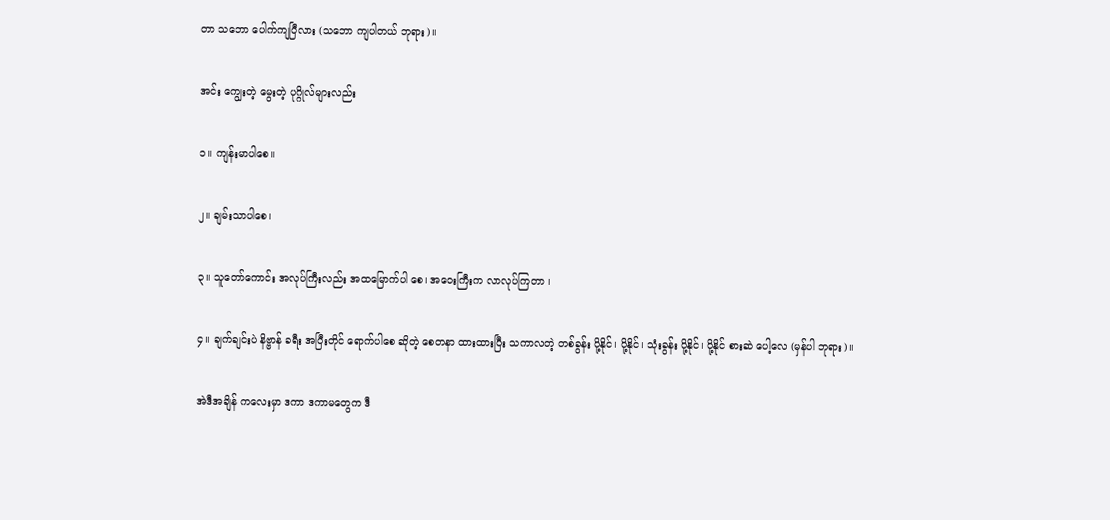တာ သဘော ပေါက်ကျပြီလား (သဘော ကျပါတယ် ဘုရား)။

အင်း ကျွေးတဲ့ မွေးတဲ့ ပုဂ္ဂိုလ်များလည်း

၁။ ကျန်းမာပါစေ။

၂။ ချမ်းသာပါစေ၊

၃။ သူတော်ကောင်း အလုပ်ကြီးလည်း အထမြောက်ပါ စေ၊ အဝေးကြီးက လာလုပ်ကြတာ ၊

၄။ ချက်ချင်းပဲ နိဗ္ဗာန် ခရီး အပြီးတိုင် ရောက်ပါစေ ဆိုတဲ့ စေတနာ ထားထားပြီး သကာလတဲ့ တစ်ခွန်း ပို့နိုင်၊ ပို့နိုင်၊ သုံးခွန်း ပို့နိုင်၊ ပို့နိုင် စားဆဲ ပေါ့လေ (မှန်ပါ ဘုရား)။

အဲဒီအချိန် ကလေးမှာ ဒကာ ဒကာမတွေက ဒီ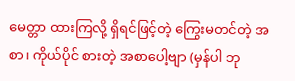မေတ္တာ ထားကြလို့ ရှိရင်ဖြင့်တဲ့ ကြွေးမတင်တဲ့ အစာ၊ ကိုယ်ပိုင် စားတဲ့ အစာပေါ့ဗျာ (မှန်ပါ ဘု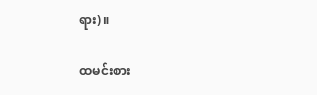ရား)။

ထမင်းစား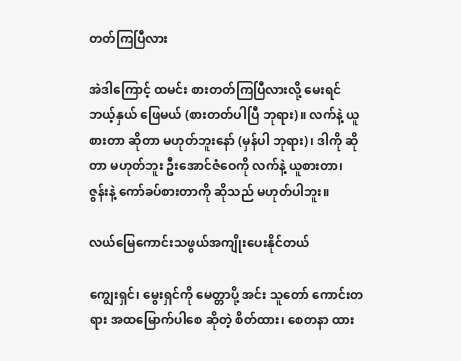တတ်ကြပြီလား

အဲဒါကြောင့် ထမင်း စားတတ်ကြပြီလားလို့ မေးရင် ဘယ့်နှယ် ဖြေမယ် (စားတတ်ပါပြီ ဘုရား)။ လက်နဲ့ ယူစားတာ ဆိုတာ မဟုတ်ဘူးနော် (မှန်ပါ ဘုရား)၊ ဒါကို ဆိုတာ မဟုတ်ဘူး ဦးအောင်ဇံဝေကို လက်နဲ့ ယူစားတာ၊ ဇွန်းနဲ့ ကော်ခပ်စားတာကို ဆိုသည် မဟုတ်ပါဘူး။

လယ်မြေကောင်းသဖွယ်အကျိုးပေးနိုင်တယ်

ကျွေးရှင်၊ မွေးရှင်ကို မေတ္တာပို့ အင်း သူတော် ကောင်းတရား အထမြောက်ပါစေ ဆိုတဲ့ စိတ်ထား၊ စေတနာ ထား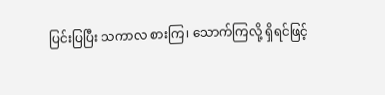ပြင်းပြပြီး သကာလ စားကြ၊ သောက်ကြလို့ ရှိရင်ဖြင့်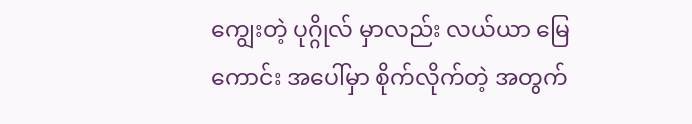ကျွေးတဲ့ ပုဂ္ဂိုလ် မှာလည်း လယ်ယာ မြေကောင်း အပေါ်မှာ စိုက်လိုက်တဲ့ အတွက်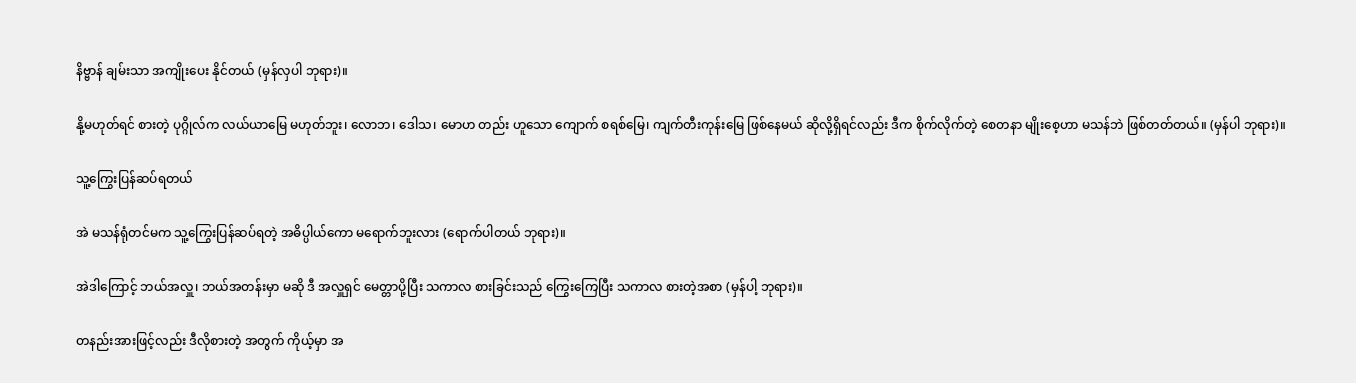နိဗ္ဗာန် ချမ်းသာ အကျိုးပေး နိုင်တယ် (မှန်လှပါ ဘုရား)။

နို့မဟုတ်ရင် စားတဲ့ ပုဂ္ဂိုလ်က လယ်ယာမြေ မဟုတ်ဘူး၊ လောဘ၊ ဒေါသ၊ မောဟ တည်း ဟူသော ကျောက် စရစ်မြေ၊ ကျက်တီးကုန်းမြေ ဖြစ်နေမယ် ဆိုလို့ရှိရင်လည်း ဒီက စိုက်လိုက်တဲ့ စေတနာ မျိုးစေ့ဟာ မသန်ဘဲ ဖြစ်တတ်တယ်။ (မှန်ပါ ဘုရား)။

သူ့ကြွေးပြန်ဆပ်ရတယ်

အဲ မသန်ရုံတင်မက သူ့ကြွေးပြန်ဆပ်ရတဲ့ အဓိပ္ပါယ်ကော မရောက်ဘူးလား (ရောက်ပါတယ် ဘုရား)။

အဲဒါကြောင့် ဘယ်အလှူ၊ ဘယ်အတန်းမှာ မဆို ဒီ အလှူရှင် မေတ္တာပို့ပြီး သကာလ စားခြင်းသည် ကြွေးကြေပြီး သကာလ စားတဲ့အစာ (မှန်ပါ့ ဘုရား)။

တနည်းအားဖြင့်လည်း ဒီလိုစားတဲ့ အတွက် ကိုယ့်မှာ အ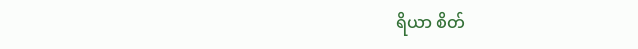ရိယာ စိတ်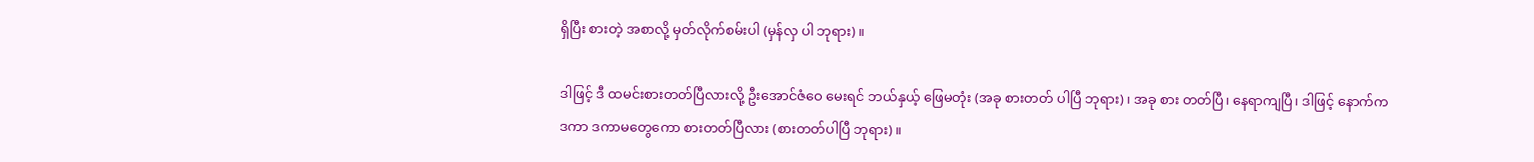ရှိပြီး စားတဲ့ အစာလို့ မှတ်လိုက်စမ်းပါ (မှန်လှ ပါ ဘုရား)။

ဒါဖြင့် ဒီ ထမင်းစားတတ်ပြီလားလို့ ဦးအောင်ဇံဝေ မေးရင် ဘယ်နှယ့် ဖြေမတုံး (အခု စားတတ် ပါပြီ ဘုရား)၊ အခု စား တတ်ပြီ၊ နေရာကျပြီ၊ ဒါဖြင့် နောက်က ဒကာ ဒကာမတွေကော စားတတ်ပြီလား (စားတတ်ပါပြီ ဘုရား)။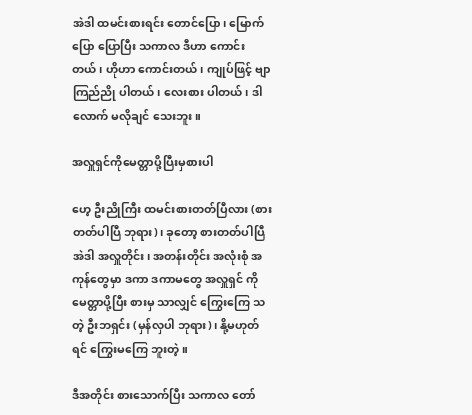အဲဒါ ထမင်းစားရင်း တောင်ပြော၊ မြောက်ပြော ပြောပြီး သကာလ ဒီဟာ ကောင်းတယ်၊ ဟိုဟာ ကောင်းတယ်၊ ကျုပ်ဖြင့် ဗျာ ကြည်ညို ပါတယ်၊ လေးစား ပါတယ်၊ ဒါလောက် မလိုချင် သေးဘူး။

အလှူရှင်ကိုမေတ္တာပို့ပြီးမှစားပါ

ဟေ့ ဦးညိုကြီး ထမင်းစားတတ်ပြီလား (စားတတ်ပါပြီ ဘုရား)၊ ခုတော့ စားတတ်ပါပြီ အဲဒါ အလှူတိုင်း၊ အတန်းတိုင်း အလုံးစုံ အကုန်တွေမှာ ဒကာ ဒကာမတွေ အလှူရှင် ကို မေတ္တာပို့ပြီး စားမှ သာလျှင် ကြွေးကြေ သတဲ့ ဦးဘရှင်း (မှန်လှပါ ဘုရား)၊ နို့မဟုတ်ရင် ကြွေးမကြေ ဘူးတဲ့။

ဒီအတိုင်း စားသောက်ပြီး သကာလ တော်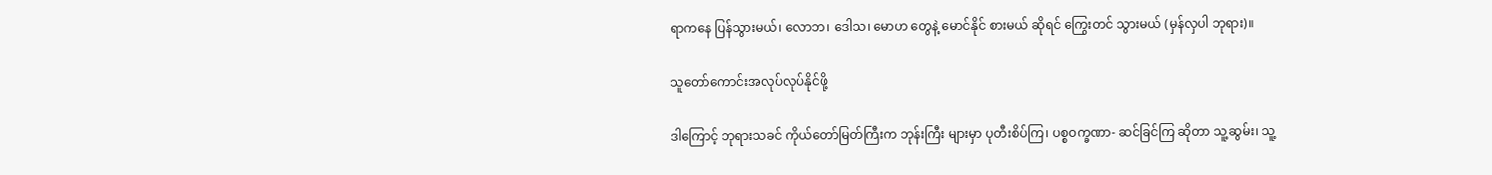ရာကနေ ပြန်သွားမယ်၊ လောဘ၊ ဒေါသ၊ မောဟ တွေနဲ့ မောင်နိုင် စားမယ် ဆိုရင် ကြွေးတင် သွားမယ် (မှန်လှပါ ဘုရား)။

သူတော်ကောင်းအလုပ်လုပ်နိုင်ဖို့

ဒါကြောင့် ဘုရားသခင် ကိုယ်တော်မြတ်ကြီးက ဘုန်းကြီး များမှာ ပုတီးစိပ်ကြ၊ ပစ္စဝက္ခဏာ- ဆင်ခြင်ကြ ဆိုတာ သူ့ဆွမ်း၊ သူ့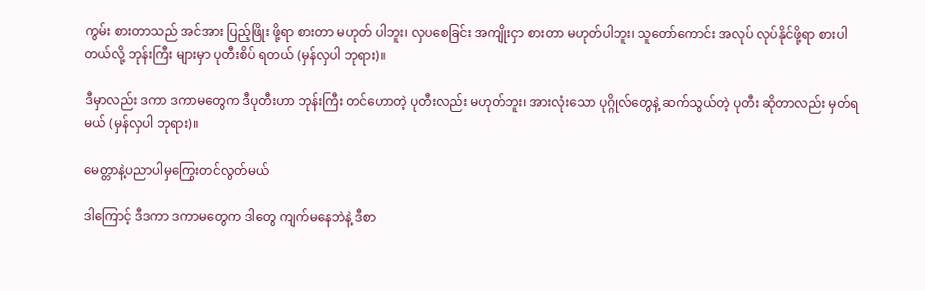ကွမ်း စားတာသည် အင်အား ပြည့်ဖြိုး ဖို့ရာ စားတာ မဟုတ် ပါဘူး၊ လှပစေခြင်း အကျိုးငှာ စားတာ မဟုတ်ပါဘူး၊ သူတော်ကောင်း အလုပ် လုပ်နိုင်ဖို့ရာ စားပါတယ်လို့ ဘုန်းကြီး များမှာ ပုတီးစိပ် ရတယ် (မှန်လှပါ ဘုရား)။

ဒီမှာလည်း ဒကာ ဒကာမတွေက ဒီပုတီးဟာ ဘုန်းကြီး တင်ဟောတဲ့ ပုတီးလည်း မဟုတ်ဘူး၊ အားလုံးသော ပုဂ္ဂိုလ်တွေနဲ့ ဆက်သွယ်တဲ့ ပုတီး ဆိုတာလည်း မှတ်ရမယ် (မှန်လှပါ ဘုရား)။

မေတ္တာနဲ့ပညာပါမှကြွေးတင်လွတ်မယ်

ဒါကြောင့် ဒီဒကာ ဒကာမတွေက ဒါတွေ ကျက်မနေဘဲနဲ့ ဒီစာ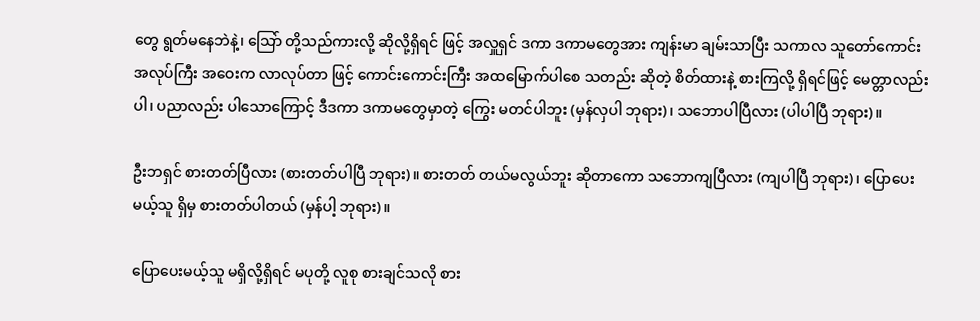တွေ ရွတ်မနေဘဲနဲ့၊ သြော် တို့သည်ကားလို့ ဆိုလို့ရှိရင် ဖြင့် အလှူရှင် ဒကာ ဒကာမတွေအား ကျန်းမာ ချမ်းသာပြီး သကာလ သူတော်ကောင်း အလုပ်ကြီး အဝေးက လာလုပ်တာ ဖြင့် ကောင်းကောင်းကြီး အထမြောက်ပါစေ သတည်း ဆိုတဲ့ စိတ်ထားနဲ့ စားကြလို့ ရှိရင်ဖြင့် မေတ္တာလည်းပါ၊ ပညာလည်း ပါသောကြောင့် ဒီဒကာ ဒကာမတွေမှာတဲ့ ကြွေး မတင်ပါဘူး (မှန်လှပါ ဘုရား)၊ သဘောပါပြီလား (ပါပါပြီ ဘုရား)။

ဦးဘရှင် စားတတ်ပြီလား (စားတတ်ပါပြီ ဘုရား)။ စားတတ် တယ်မလွယ်ဘူး ဆိုတာကော သဘောကျပြီလား (ကျပါပြီ ဘုရား)၊ ပြောပေးမယ့်သူ ရှိမှ စားတတ်ပါတယ် (မှန်ပါ့ ဘုရား)။

ပြောပေးမယ့်သူ မရှိလို့ရှိရင် မပုတို့ လူစု စားချင်သလို စား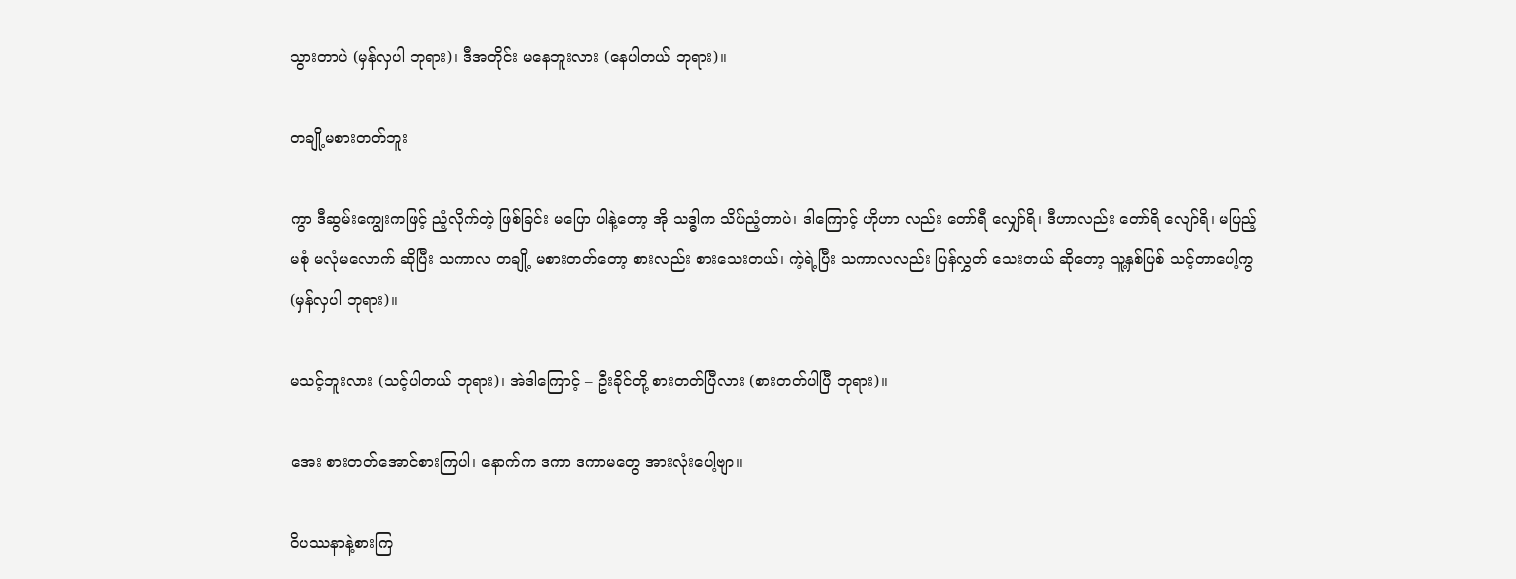သွားတာပဲ (မှန်လှပါ ဘုရား)၊ ဒီအတိုင်း မနေဘူးလား (နေပါတယ် ဘုရား)။

တချို့မစားတတ်ဘူး

ကွာ ဒီဆွမ်းကျွေးကဖြင့် ညံ့လိုက်တဲ့ ဖြစ်ခြင်း မပြော ပါနဲ့တော့ အို သဒ္ဓါက သိပ်ညံ့တာပဲ၊ ဒါကြောင့် ဟိုဟာ လည်း တော်ရီ လျှော်ရိ၊ ဒီဟာလည်း တော်ရိ လျော်ရိ၊ မပြည့်မစုံ မလုံမလောက် ဆိုပြီး သကာလ တချို့ မစားတတ်တော့ စားလည်း စားသေးတယ်၊ ကဲ့ရဲ့ပြီး သကာလလည်း ပြန်လွှတ် သေးတယ် ဆိုတော့ သူ့နှစ်ပြစ် သင့်တာပေါ့ကွ (မှန်လှပါ ဘုရား)။

မသင့်ဘူးလား (သင့်ပါတယ် ဘုရား)၊ အဲဒါကြောင့် – ဦးခိုင်တို့ စားတတ်ပြီလား (စားတတ်ပါပြီ ဘုရား)။

အေး စားတတ်အောင်စားကြပါ၊ နောက်က ဒကာ ဒကာမတွေ အားလုံးပေါ့ဗျာ။

ဝိပဿနာနဲ့စားကြ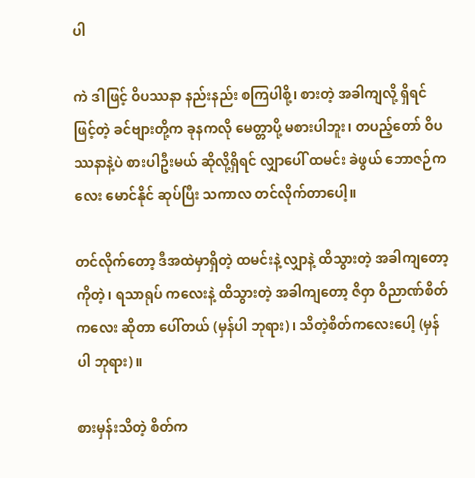ပါ

ကဲ ဒါဖြင့် ဝိပဿနာ နည်းနည်း စကြပါစို့၊ စားတဲ့ အခါကျလို့ ရှိရင်ဖြင့်တဲ့ ခင်ဗျားတို့က ခုနကလို မေတ္တာပို့ မစားပါဘူး၊ တပည့်တော် ဝိပဿနာနဲ့ပဲ စားပါဦးမယ် ဆိုလို့ရှိရင် လျှာပေါ် ထမင်း ခဲဖွယ် ဘောဇဉ်ကလေး မောင်နိုင် ဆုပ်ပြီး သကာလ တင်လိုက်တာပေါ့။

တင်လိုက်တော့ ဒီအထဲမှာရှိတဲ့ ထမင်းနဲ့ လျှာနဲ့ ထိသွားတဲ့ အခါကျတော့ကိုတဲ့၊ ရသာရုပ် ကလေးနဲ့ ထိသွားတဲ့ အခါကျတော့ ဇိဝှာ ဝိညာဏ်စိတ် ကလေး ဆိုတာ ပေါ်တယ် (မှန်ပါ ဘုရား)၊ သိတဲ့စိတ်ကလေးပေါ့ (မှန်ပါ ဘုရား)။

စားမှန်းသိတဲ့ စိတ်က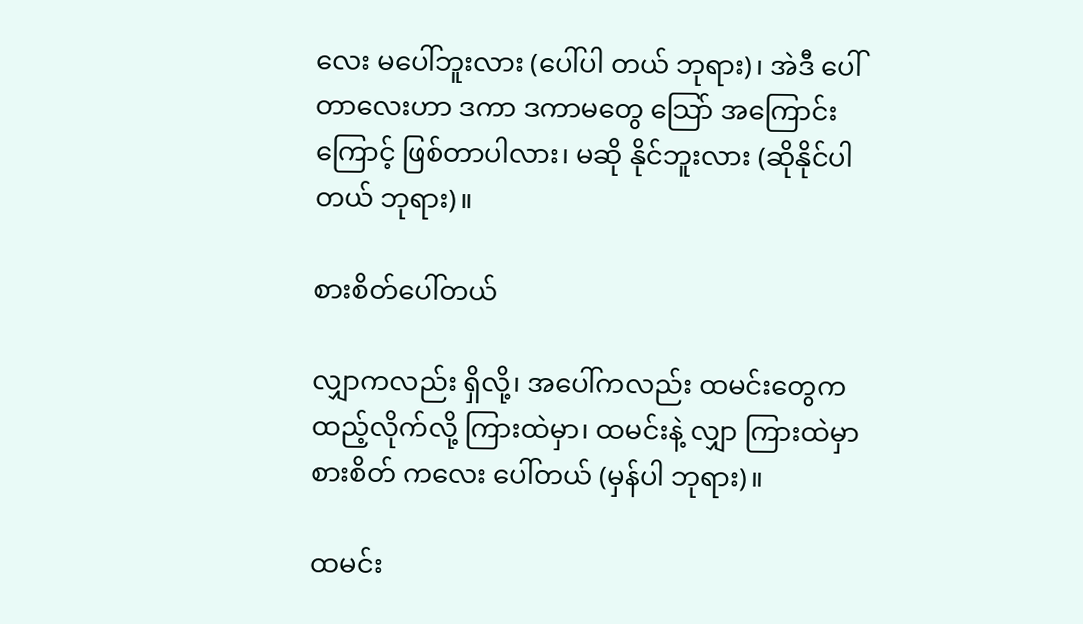လေး မပေါ်ဘူးလား (ပေါ်ပါ တယ် ဘုရား)၊ အဲဒီ ပေါ်တာလေးဟာ ဒကာ ဒကာမတွေ သြော် အကြောင်းကြောင့် ဖြစ်တာပါလား၊ မဆို နိုင်ဘူးလား (ဆိုနိုင်ပါတယ် ဘုရား)။

စားစိတ်ပေါ်တယ်

လျှာကလည်း ရှိလို့၊ အပေါ်ကလည်း ထမင်းတွေက ထည့်လိုက်လို့ ကြားထဲမှာ၊ ထမင်းနဲ့ လျှာ ကြားထဲမှာ စားစိတ် ကလေး ပေါ်တယ် (မှန်ပါ ဘုရား)။

ထမင်း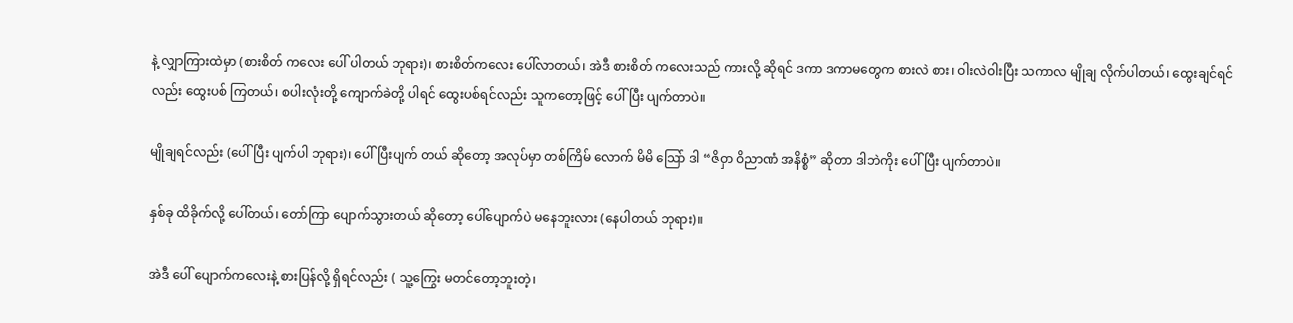နဲ့ လျှာကြားထဲမှာ (စားစိတ် ကလေး ပေါ် ပါတယ် ဘုရား)၊ စားစိတ်ကလေး ပေါ်လာတယ်၊ အဲဒီ စားစိတ် ကလေးသည် ကားလို့ ဆိုရင် ဒကာ ဒကာမတွေက စားလဲ စား၊ ဝါးလဲဝါးပြီး သကာလ မျိုချ လိုက်ပါတယ်၊ ထွေးချင်ရင် လည်း ထွေးပစ် ကြတယ်၊ စပါးလုံးတို့ ကျောက်ခဲတို့ ပါရင် ထွေးပစ်ရင်လည်း သူကတော့ဖြင့် ပေါ်ပြီး ပျက်တာပဲ။

မျိုချရင်လည်း (ပေါ်ပြီး ပျက်ပါ ဘုရား)၊ ပေါ်ပြီးပျက် တယ် ဆိုတော့ အလုပ်မှာ တစ်ကြိမ် လောက် မိမိ သြော် ဒါ “ဇိဝှာ ဝိညာဏံ အနိစ္စံ” ဆိုတာ ဒါဘဲကိုး ပေါ်ပြီး ပျက်တာပဲ။

နှစ်ခု ထိခိုက်လို့ ပေါ်တယ်၊ တော်ကြာ ပျောက်သွားတယ် ဆိုတော့ ပေါ်ပျောက်ပဲ မနေဘူးလား (နေပါတယ် ဘုရား)။

အဲဒီ ပေါ် ပျောက်ကလေးနဲ့ စားပြန်လို့ ရှိရင်လည်း ( သူ့ကြွေး မတင်တော့ဘူးတဲ့၊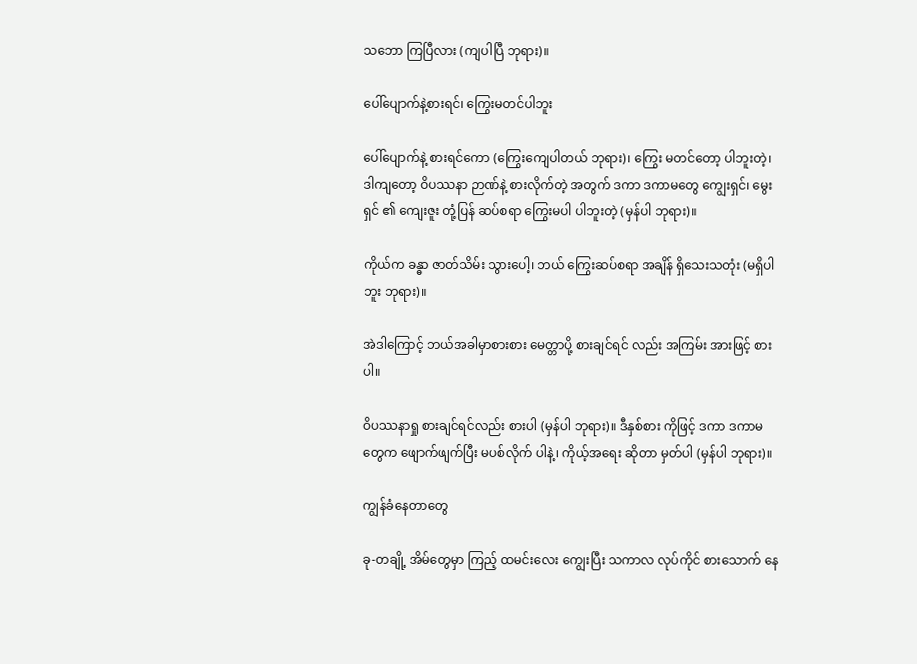သဘော ကြပြီလား (ကျပါပြီ ဘုရား)။

ပေါ်ပျောက်နဲ့စားရင်၊ ကြွေးမတင်ပါဘူး

ပေါ်ပျောက်နဲ့ စားရင်ကော (ကြွေးကျေပါတယ် ဘုရား)၊ ကြွေး မတင်တော့ ပါဘူးတဲ့၊ ဒါကျတော့ ဝိပဿနာ ဉာဏ်နဲ့ စားလိုက်တဲ့ အတွက် ဒကာ ဒကာမတွေ ကျွေးရှင်၊ မွေးရှင် ၏ ကျေးဇူး တုံ့ပြန် ဆပ်စရာ ကြွေးမပါ ပါဘူးတဲ့ (မှန်ပါ ဘုရား)။

ကိုယ်က ခန္ဓာ ဇာတ်သိမ်း သွားပေါ့၊ ဘယ် ကြွေးဆပ်စရာ အချိန် ရှိသေးသတုံး (မရှိပါဘူး ဘုရား)။

အဲဒါကြောင့် ဘယ်အခါမှာစားစား မေတ္တာပို့ စားချင်ရင် လည်း အကြမ်း အားဖြင့် စားပါ။

ဝိပဿနာရှု စားချင်ရင်လည်း စားပါ (မှန်ပါ ဘုရား)။ ဒီနှစ်စား ကိုဖြင့် ဒကာ ဒကာမတွေက ဖျောက်ဖျက်ပြီး မပစ်လိုက် ပါနဲ့၊ ကိုယ့်အရေး ဆိုတာ မှတ်ပါ (မှန်ပါ ဘုရား)။

ကျွန်ခံနေတာတွေ

ခု-တချို့ အိမ်တွေမှာ ကြည့် ထမင်းလေး ကျွေးပြီး သကာလ လုပ်ကိုင် စားသောက် နေ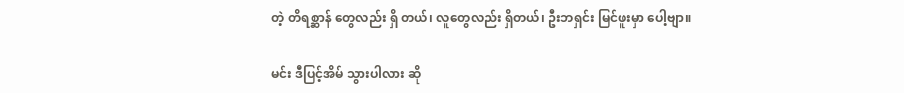တဲ့ တိရစ္ဆာန် တွေလည်း ရှိ တယ်၊ လူတွေလည်း ရှိတယ်၊ ဦးဘရှင်း မြင်ဖူးမှာ ပေါ့ဗျာ။

မင်း ဒီပြင့်အိမ် သွားပါလား ဆို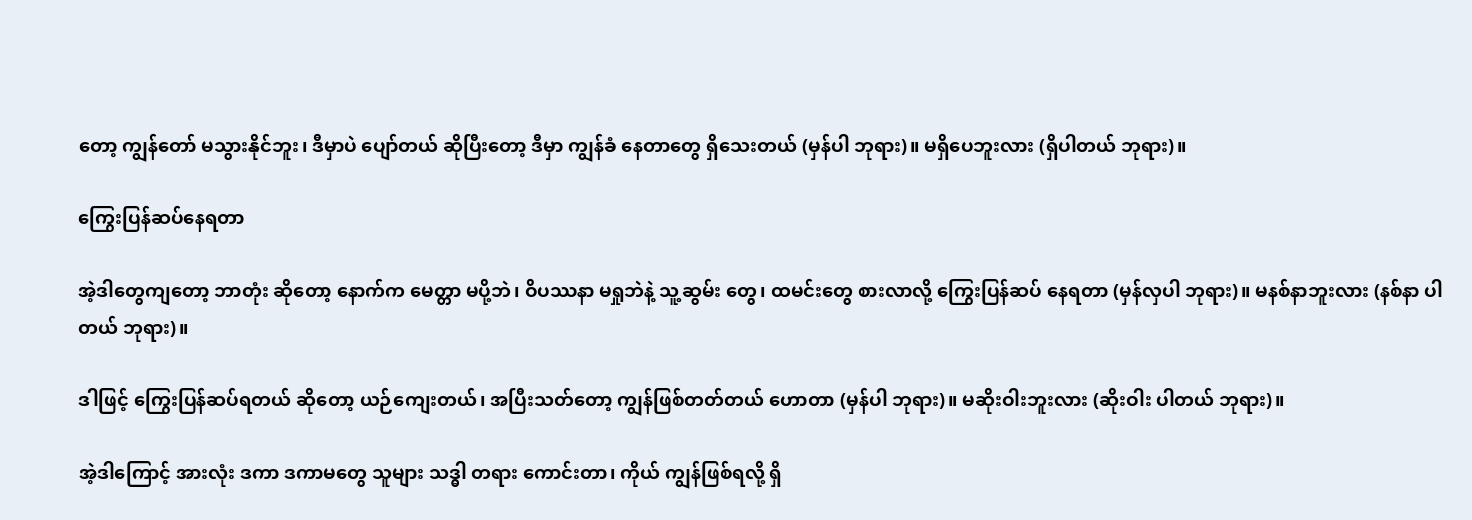တော့ ကျွန်တော် မသွားနိုင်ဘူး၊ ဒီမှာပဲ ပျော်တယ် ဆိုပြီးတော့ ဒီမှာ ကျွန်ခံ နေတာတွေ ရှိသေးတယ် (မှန်ပါ ဘုရား)။ မရှိပေဘူးလား (ရှိပါတယ် ဘုရား)။

ကြွေးပြန်ဆပ်နေရတာ

အဲ့ဒါတွေကျတော့ ဘာတုံး ဆိုတော့ နောက်က မေတ္တာ မပို့ဘဲ၊ ဝိပဿနာ မရှုဘဲနဲ့ သူ့ဆွမ်း တွေ၊ ထမင်းတွေ စားလာလို့ ကြွေးပြန်ဆပ် နေရတာ (မှန်လှပါ ဘုရား)။ မနစ်နာဘူးလား (နစ်နာ ပါတယ် ဘုရား)။

ဒါဖြင့် ကြွေးပြန်ဆပ်ရတယ် ဆိုတော့ ယဉ်ကျေးတယ်၊ အပြီးသတ်တော့ ကျွန်ဖြစ်တတ်တယ် ဟောတာ (မှန်ပါ ဘုရား)။ မဆိုးဝါးဘူးလား (ဆိုးဝါး ပါတယ် ဘုရား)။

အဲ့ဒါကြောင့် အားလုံး ဒကာ ဒကာမတွေ သူများ သဒ္ဓါ တရား ကောင်းတာ၊ ကိုယ် ကျွန်ဖြစ်ရလို့ ရှိ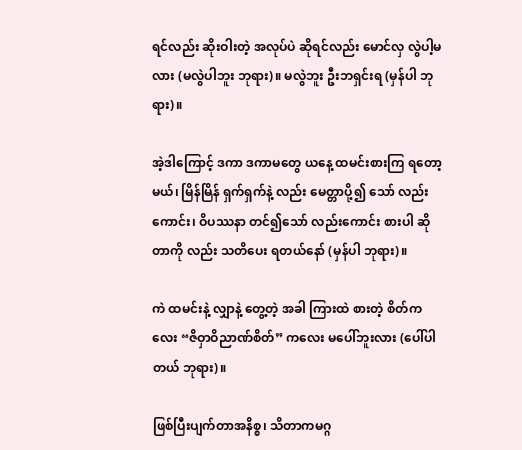ရင်လည်း ဆိုးဝါးတဲ့ အလုပ်ပဲ ဆိုရင်လည်း မောင်လှ လွဲပါ့မလား (မလွဲပါဘူး ဘုရား)။ မလွဲဘူး ဦးဘရှင်းရ (မှန်ပါ ဘုရား)။

အဲ့ဒါကြောင့် ဒကာ ဒကာမတွေ ယနေ့ ထမင်းစားကြ ရတော့မယ်၊ မြိန်မြိန် ရှက်ရှက်နဲ့ လည်း မေတ္တာပို့၍ သော် လည်းကောင်း၊ ဝိပဿနာ တင်၍သော် လည်းကောင်း စားပါ ဆိုတာကို လည်း သတိပေး ရတယ်နော် (မှန်ပါ ဘုရား)။

ကဲ ထမင်းနဲ့ လျှာနဲ့ တွေ့တဲ့ အခါ ကြားထဲ စားတဲ့ စိတ်ကလေး “ဇိဝှာဝိညာဏ်စိတ်” ကလေး မပေါ်ဘူးလား (ပေါ်ပါတယ် ဘုရား)။

ဖြစ်ပြီးပျက်တာအနိစ္စ၊ သိတာကမဂ္ဂ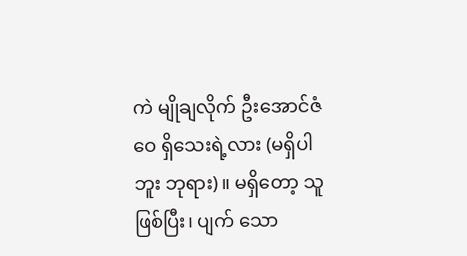ကဲ မျိုချလိုက် ဦးအောင်ဇံဝေ ရှိသေးရဲ့လား (မရှိပါဘူး ဘုရား)။ မရှိတော့ သူဖြစ်ပြီး၊ ပျက် သော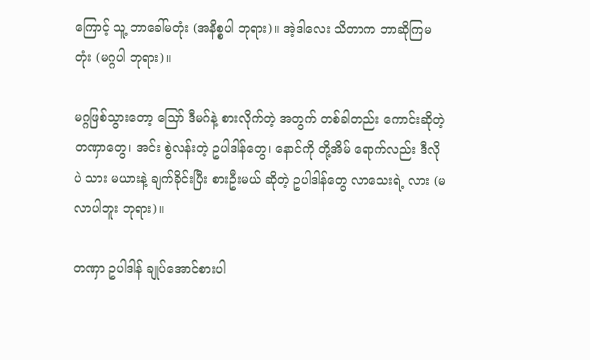ကြောင့် သူ့ ဘာခေါ်မတုံး (အနိစ္စပါ ဘုရား)။ အဲ့ဒါလေး သိတာက ဘာဆိုကြမတုံး (မဂ္ဂပါ ဘုရား)။

မဂ္ဂဖြစ်သွားတော့ သြော် ဒီမဂ်နဲ့ စားလိုက်တဲ့ အတွက် တစ်ခါတည်း ကောင်းဆိုတဲ့ တဏှာတွေ၊ အင်း စွဲလန်းတဲ့ ဥပါဒါန်တွေ၊ နောင်ကို တို့အိမ် ရောက်လည်း ဒီလိုပဲ သား မယားနဲ့ ချက်ခိုင်းပြီး စားဦးမယ် ဆိုတဲ့ ဥပါဒါန်တွေ လာသေးရဲ့ လား (မလာပါဘူး ဘုရား)။

တဏှာ ဥပါဒါန် ချုပ်အောင်စားပါ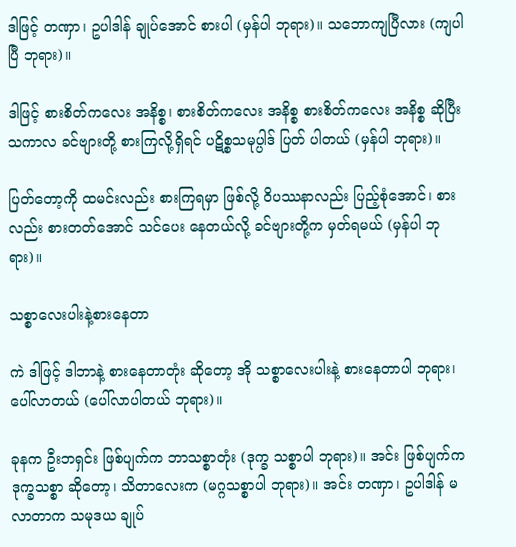ဒါဖြင့် တဏှာ၊ ဥပါဒါန် ချုပ်အောင် စားပါ (မှန်ပါ ဘုရား)။ သဘောကျပြီလား (ကျပါပြီ ဘုရား)။

ဒါဖြင့် စားစိတ်ကလေး အနိစ္စ၊ စားစိတ်ကလေး အနိစ္စ စားစိတ်ကလေး အနိစ္စ ဆိုပြီး သကာလ ခင်ဗျားတို့ စားကြလို့ရှိရင် ပဋိစ္စသမုပ္ပါဒ် ပြတ် ပါတယ် (မှန်ပါ ဘုရား)။

ပြတ်တော့ကို ထမင်းလည်း စားကြရမှာ ဖြစ်လို့ ဝိပဿနာလည်း ပြည့်စုံအောင်၊ စားလည်း စားတတ်အောင် သင်ပေး နေတယ်လို့ ခင်ဗျားတို့က မှတ်ရမယ် (မှန်ပါ ဘုရား)။

သစ္စာလေးပါးနဲ့စားနေတာ

ကဲ ဒါဖြင့် ဒါဘာနဲ့ စားနေတာတုံး ဆိုတော့ အို သစ္စာလေးပါးနဲ့ စားနေတာပါ ဘုရား၊ ပေါ်လာတယ် (ပေါ်လာပါတယ် ဘုရား)။

ခုနက ဦးဘရှင်း ဖြစ်ပျက်က ဘာသစ္စာတုံး (ဒုက္ခ သစ္စာပါ ဘုရား)။ အင်း ဖြစ်ပျက်က ဒုက္ခသစ္စာ ဆိုတော့၊ သိတာလေးက (မဂ္ဂသစ္စာပါ ဘုရား)။ အင်း တဏှာ၊ ဥပါဒါန် မလာတာက သမုဒယ ချုပ်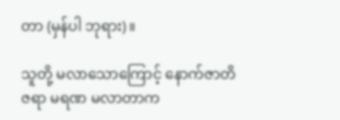တာ (မှန်ပါ ဘုရား)။

သူတို့ မလာသောကြောင့် နောက်ဇာတိ ဇရာ မရဏ မလာတာက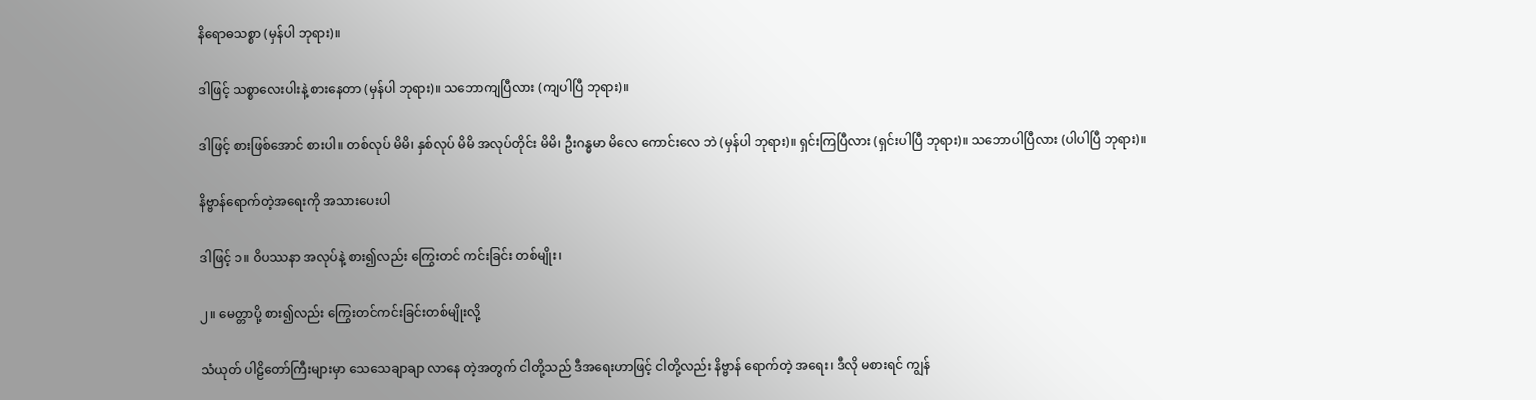နိရောဓသစ္စာ (မှန်ပါ ဘုရား)။

ဒါဖြင့် သစ္စာလေးပါးနဲ့ စားနေတာ (မှန်ပါ ဘုရား)။ သဘောကျပြီလား (ကျပါပြီ ဘုရား)။

ဒါဖြင့် စားဖြစ်အောင် စားပါ။ တစ်လုပ် မိမိ၊ နှစ်လုပ် မိမိ အလုပ်တိုင်း မိမိ၊ ဦးဂန္ဓမာ မိလေ ကောင်းလေ ဘဲ (မှန်ပါ ဘုရား)။ ရှင်းကြပြီလား (ရှင်းပါပြီ ဘုရား)။ သဘောပါပြီလား (ပါပါပြီ ဘုရား)။

နိဗ္ဗာန်ရောက်တဲ့အရေးကို အသားပေးပါ

ဒါဖြင့် ၁။ ဝိပဿနာ အလုပ်နဲ့ စား၍လည်း ကြွေးတင် ကင်းခြင်း တစ်မျိုး၊

၂။ မေတ္တာပို့ စား၍လည်း ကြွေးတင်ကင်းခြင်းတစ်မျိုးလို့

သံယုတ် ပါဠိတော်ကြီးများမှာ သေသေချာချာ လာနေ တဲ့အတွက် ငါတို့သည် ဒီအရေးဟာဖြင့် ငါတို့လည်း နိဗ္ဗာန် ရောက်တဲ့ အရေး၊ ဒီလို မစားရင် ကျွန်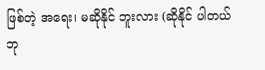ဖြစ်တဲ့ အရေး၊ မဆိုနိုင် ဘူးလား (ဆိုနိုင် ပါတယ် ဘု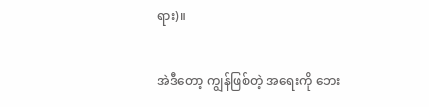ရား)။

အဲဒီတော့ ကျွန်ဖြစ်တဲ့ အရေးကို ဘေး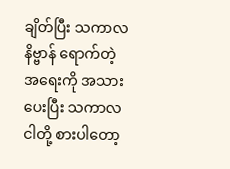ချိတ်ပြီး သကာလ နိဗ္ဗာန် ရောက်တဲ့ အရေးကို အသား ပေးပြီး သကာလ ငါတို့ စားပါတော့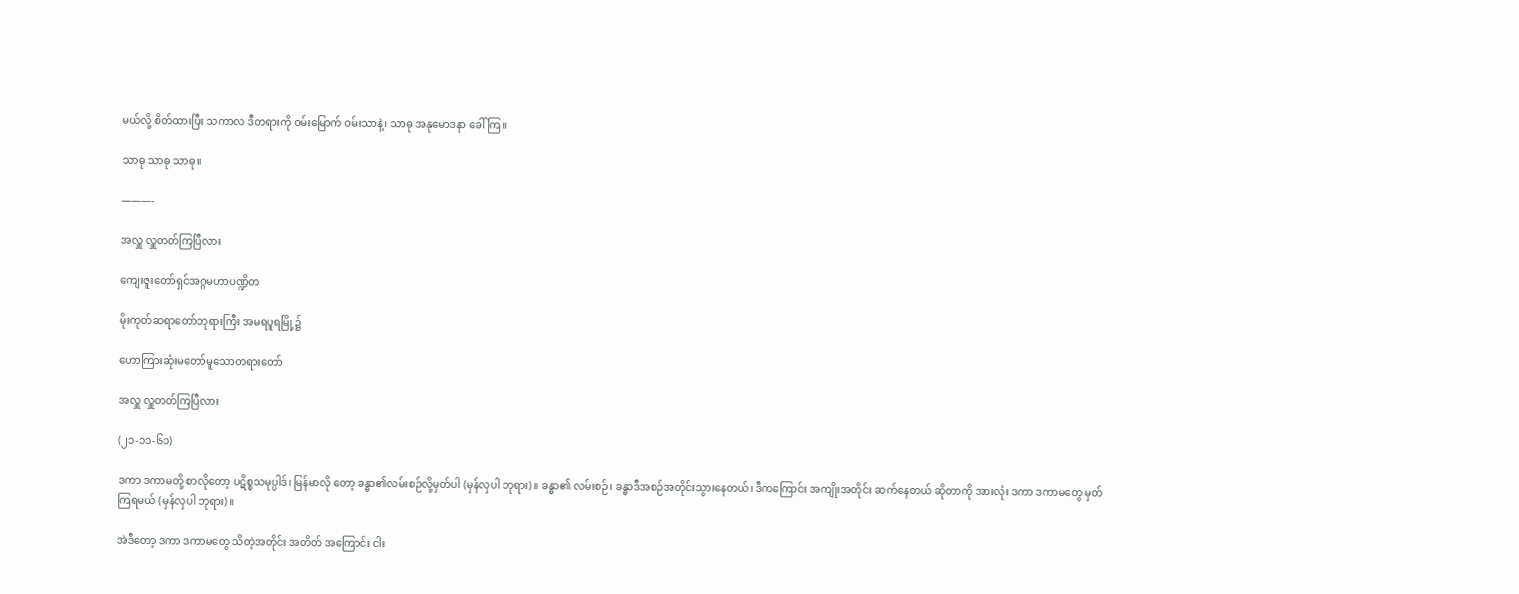မယ်လို့ စိတ်ထားပြီး သကာလ ဒီတရားကို ဝမ်းမြောက် ဝမ်းသာနဲ့၊ သာဓု အနုမောဒနာ ခေါ်ကြ။

သာဓု သာဓု သာဓု။

———-

အလှူ လှူတတ်ကြပြီလား

ကျေးဇူးတော်ရှင်အဂ္ဂမဟာပဏ္ဍိတ

မိုးကုတ်ဆရာတော်ဘုရားကြီး အမရပူရမြို့၌

ဟောကြားဆုံးမတော်မူသောတရားတော်

အလှူ လှူတတ်ကြပြီလား

(၂၁-၁၁-၆၁)

ဒကာ ဒကာမတို့ စာလိုတော့ ပဋိစ္စသမုပ္ပါဒ်၊ မြန်မာလို တော့ ခန္ဓာ၏လမ်းစဉ်လို့မှတ်ပါ (မှန်လှပါ ဘုရား)။ ခန္ဓာ၏ လမ်းစဉ်၊ ခန္ဓာဒီအစဉ်အတိုင်းသွားနေတယ်၊ ဒီကကြောင်း အကျိုးအတိုင်း ဆက်နေတယ် ဆိုတာကို အားလုံး ဒကာ ဒကာမတွေ မှတ်ကြရမယ် (မှန်လှပါ ဘုရား)။

အဲဒီတော့ ဒကာ ဒကာမတွေ သိတဲ့အတိုင်း အတိတ် အကြောင်း ငါး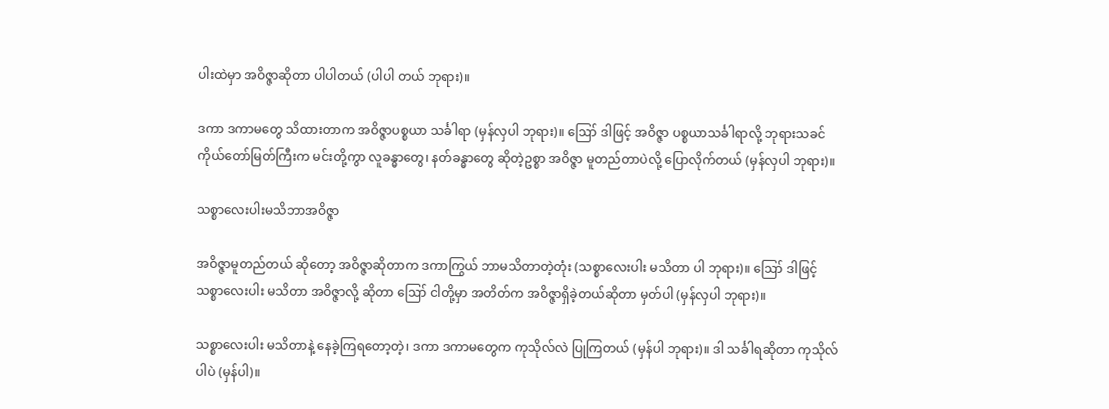ပါးထဲမှာ အဝိဇ္ဇာဆိုတာ ပါပါတယ် (ပါပါ တယ် ဘုရား)။

ဒကာ ဒကာမတွေ သိထားတာက အဝိဇ္ဇာပစ္စယာ သင်္ခါရာ (မှန်လှပါ ဘုရား)။ ဪ ဒါဖြင့် အဝိဇ္ဇာ ပစ္စယာသင်္ခါရာလို့ ဘုရားသခင် ကိုယ်တော်မြတ်ကြီးက မင်းတို့ကွာ လူခန္ဓာတွေ၊ နတ်ခန္ဓာတွေ ဆိုတဲ့ဥစ္စာ အဝိဇ္ဇာ မူတည်တာပဲလို့ ပြောလိုက်တယ် (မှန်လှပါ ဘုရား)။

သစ္စာလေးပါးမသိဘာအဝိဇ္ဇာ

အဝိဇ္ဇာမူတည်တယ် ဆိုတော့ အဝိဇ္ဇာဆိုတာက ဒကာကြွယ် ဘာမသိတာတဲ့တုံး (သစ္စာလေးပါး မသိတာ ပါ ဘုရား)။ ဪ ဒါဖြင့် သစ္စာလေးပါး မသိတာ အဝိဇ္ဇာလို့ ဆိုတာ ဪ ငါတို့မှာ အတိတ်က အဝိဇ္ဇာရှိခဲ့တယ်ဆိုတာ မှတ်ပါ (မှန်လှပါ ဘုရား)။

သစ္စာလေးပါး မသိတာနဲ့ နေခဲ့ကြရတော့တဲ့၊ ဒကာ ဒကာမတွေက ကုသိုလ်လဲ ပြုကြတယ် (မှန်ပါ ဘုရား)။ ဒါ သင်္ခါရဆိုတာ ကုသိုလ်ပါပဲ (မှန်ပါ)။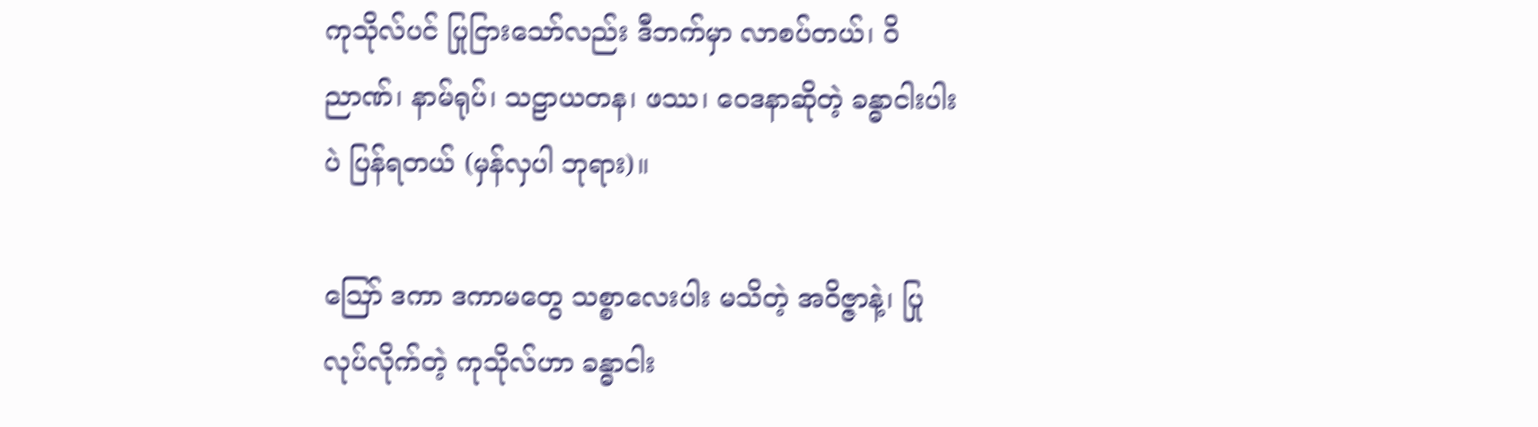ကုသိုလ်ပင် ပြုငြားသော်လည်း ဒီဘက်မှာ လာစပ်တယ်၊ ဝိညာဏ်၊ နာမ်ရုပ်၊ သဠာယတန၊ ဖဿ၊ ဝေဒနာဆိုတဲ့ ခန္ဓာငါးပါးပဲ ပြန်ရတယ် (မှန်လှပါ ဘုရား)။

ဪ ဒကာ ဒကာမတွေ သစ္စာလေးပါး မသိတဲ့ အဝိဇ္ဇာနဲ့၊ ပြုလုပ်လိုက်တဲ့ ကုသိုလ်ဟာ ခန္ဓာငါး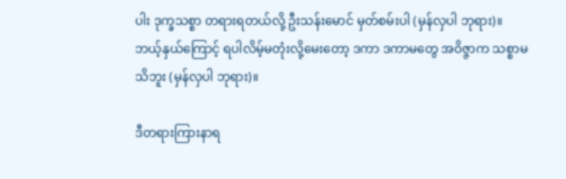ပါး ဒုက္ခသစ္စာ တရားရတယ်လို့ ဦးသန်းမောင် မှတ်စမ်းပါ (မှန်လှပါ ဘုရား)။ ဘယ့်နှယ်ကြောင့် ရပါလိမ့်မတုံးလို့မေးတော့ ဒကာ ဒကာမတွေ အဝိဇ္ဇာက သစ္စာမသိဘူး (မှန်လှပါ ဘုရား)။

ဒီတရားကြားနာရ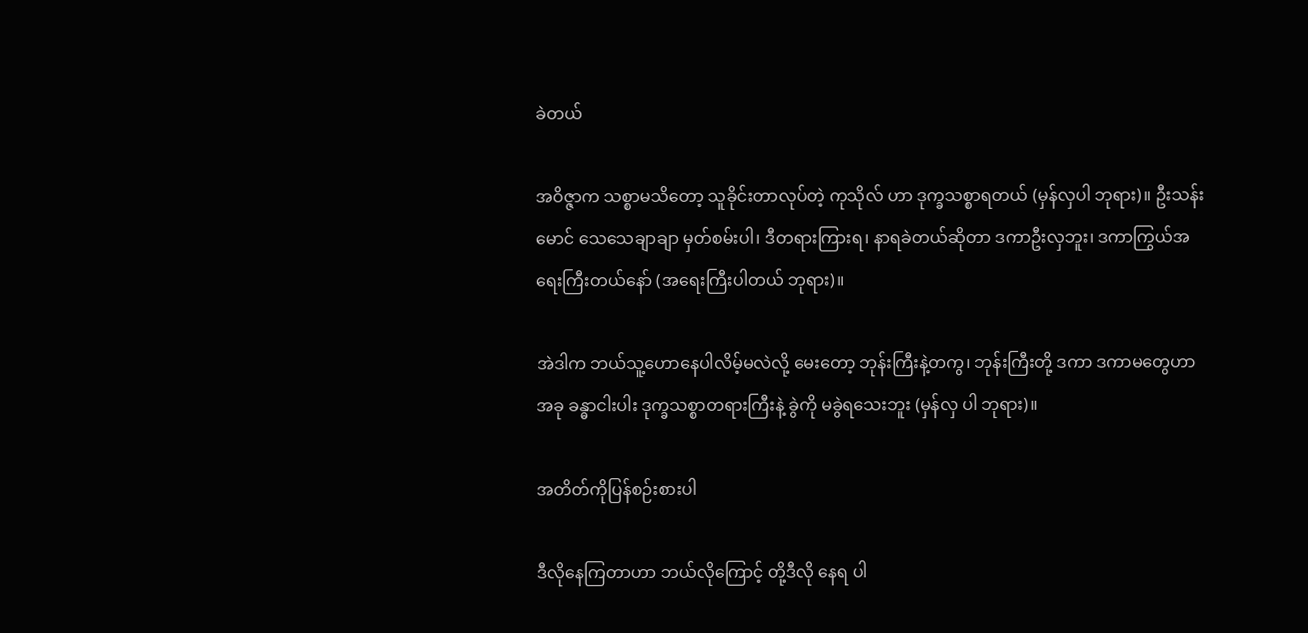ခဲတယ်

အဝိဇ္ဇာက သစ္စာမသိတော့ သူခိုင်းတာလုပ်တဲ့ ကုသိုလ် ဟာ ဒုက္ခသစ္စာရတယ် (မှန်လှပါ ဘုရား)။ ဦးသန်းမောင် သေသေချာချာ မှတ်စမ်းပါ၊ ဒီတရားကြားရ၊ နာရခဲတယ်ဆိုတာ ဒကာဦးလှဘူး၊ ဒကာကြွယ်အရေးကြီးတယ်နော် (အရေးကြီးပါတယ် ဘုရား)။

အဲဒါက ဘယ်သူ့ဟောနေပါလိမ့်မလဲလို့ မေးတော့ ဘုန်းကြီးနဲ့တကွ၊ ဘုန်းကြီးတို့ ဒကာ ဒကာမတွေဟာ အခု ခန္ဓာငါးပါး ဒုက္ခသစ္စာတရားကြီးနဲ့ ခွဲကို မခွဲရသေးဘူး (မှန်လှ ပါ ဘုရား)။

အတိတ်ကိုပြန်စဉ်းစားပါ

ဒီလိုနေကြတာဟာ ဘယ်လိုကြောင့် တို့ဒီလို နေရ ပါ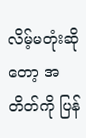လိမ့်မတုံးဆိုတော့ အတိတ်ကို ပြန်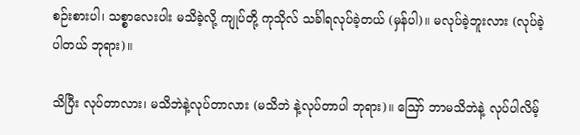စဉ်းစားပါ၊ သစ္စာလေးပါး မသိခဲ့လို့ ကျုပ်တို့ ကုသိုလ် သင်္ခါရလုပ်ခဲ့တယ် (မှန်ပါ)။ မလုပ်ခဲ့ဘူးလား (လုပ်ခဲ့ပါတယ် ဘုရား)။

သိပြီး လုပ်တာလား၊ မသိဘဲနဲ့လုပ်တာလား (မသိဘဲ နဲ့လုပ်တာပါ ဘုရား)။ ဪ ဘာမသိဘဲနဲ့ လုပ်ပါလိမ့်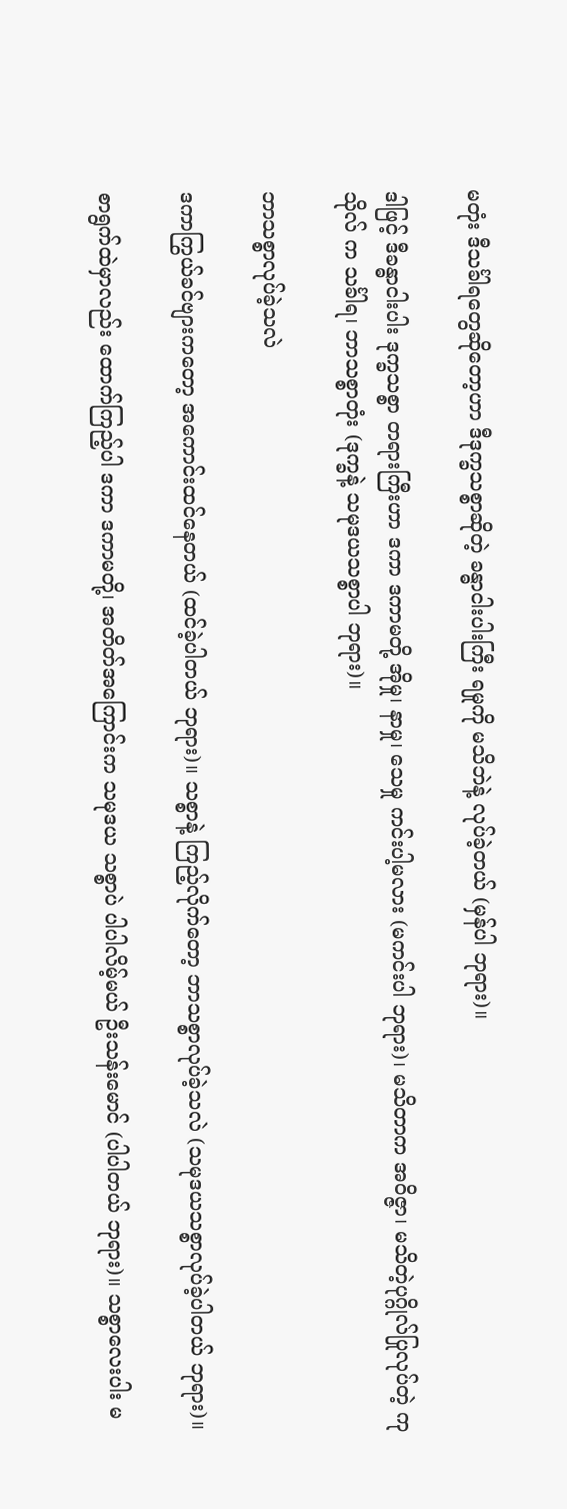မတုံး ဒီသင်္ခါရတွေဆိုတော့ဟာ ဒီဒုက္ခသစ္စာဆိုတဲ့ ခန္ဓာငါးပါးကြီး ရမှုကို မသိဘဲနဲ့ လုပ်ခဲ့တယ် (မှန်ပါ ဘုရား)။

ဒါဖြင့် ဒီခန္ဓာငါးပါး ဒုက္ခသစ္စာ တရားကြီးဟာ ဒကာ ဒကာမတို့ အိုမှု၊ နာမှု၊ သေမှု ကင်းပါ့မလား (မကင်းပါ ဘုရား)၊ မသိတာက အဝိဇ္ဇာ၊ မသိတဲ့ပုဂ္ဂိုလ်ပြုလုပ်တဲ့ ကုသိုလ် က သင်္ခါရ၊ ဘာသစ္စာတုံး (ဒုက္ခနဲ့ သမုဒယသစ္စာပါ ဘုရား)။

ဘာသစ္စာလုပ်ခဲ့သလဲ

ဒကာကြွယ်ခင်ဗျားကတော့ အကောင်းထင်နေတယ် (ထင်ခဲ့ပါတယ် ဘုရား)။ သစ္စာနဲ့ ကြည့်လိုက်တော့ ဘာသစ္စာလုပ်ခဲ့သလဲ (သမုဒယသစ္စာလုပ်ခဲ့ပါတယ် ဘုရား)။

စာရွက်ထဲမှာလည်း ထောက်ကြည့်ပါ ဒကာ ဒကာမတို့၊ အတိတ်အကြောင်းက သမုဒယ သစ္စာပဲ ပါပါလိမ့်မယ် ဦးသန်းမောင် (ပါပါတယ် ဘုရား)။ သစ္စာလေးပါး မ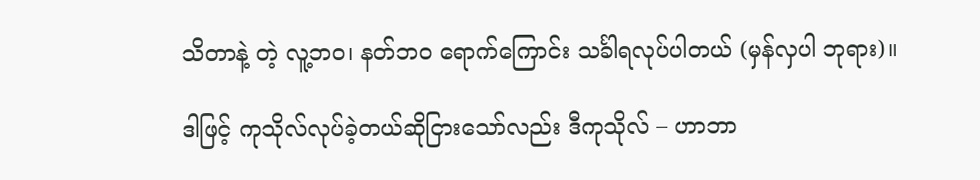သိတာနဲ့ တဲ့ လူ့ဘဝ၊ နတ်ဘဝ ရောက်ကြောင်း သင်္ခါရလုပ်ပါတယ် (မှန်လှပါ ဘုရား)။

ဒါဖြင့် ကုသိုလ်လုပ်ခဲ့တယ်ဆိုငြားသော်လည်း ဒီကုသိုလ် – ဟာဘာ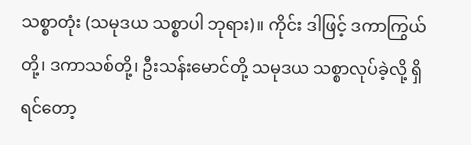သစ္စာတုံး (သမုဒယ သစ္စာပါ ဘုရား)။ ကိုင်း ဒါဖြင့် ဒကာကြွယ်တို့၊ ဒကာသစ်တို့၊ ဦးသန်းမောင်တို့ သမုဒယ သစ္စာလုပ်ခဲ့လို့ ရှိရင်တော့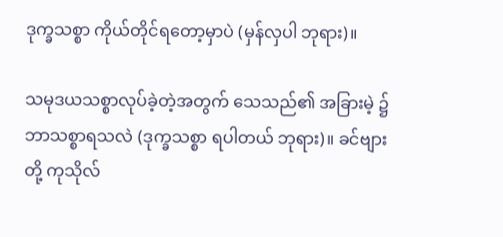ဒုက္ခသစ္စာ ကိုယ်တိုင်ရတော့မှာပဲ (မှန်လှပါ ဘုရား)။

သမုဒယသစ္စာလုပ်ခဲ့တဲ့အတွက် သေသည်၏ အခြားမဲ့ ၌ ဘာသစ္စာရသလဲ (ဒုက္ခသစ္စာ ရပါတယ် ဘုရား)။ ခင်ဗျားတို့ ကုသိုလ်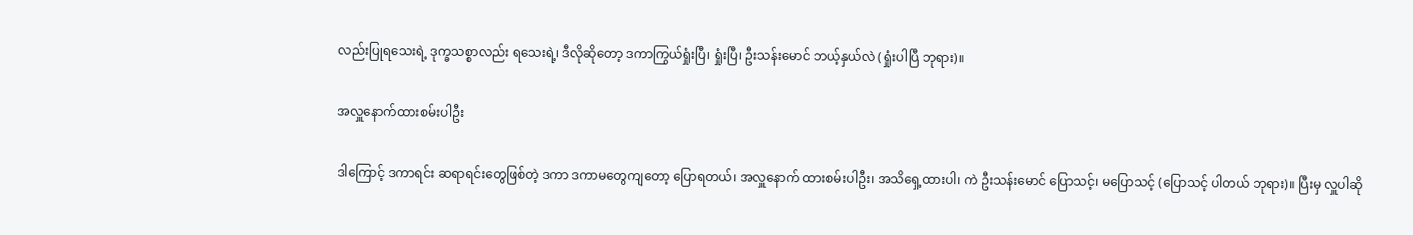လည်းပြုရသေးရဲ့ ဒုက္ခသစ္စာလည်း ရသေးရဲ့၊ ဒီလိုဆိုတော့ ဒကာကြွယ်ရှုံးပြီ၊ ရှုံးပြီ၊ ဦးသန်းမောင် ဘယ့်နှယ်လဲ (ရှုံးပါပြီ ဘုရား)။

အလှူနောက်ထားစမ်းပါဦး

ဒါကြောင့် ဒကာရင်း ဆရာရင်းတွေဖြစ်တဲ့ ဒကာ ဒကာမတွေကျတော့ ပြောရတယ်၊ အလှူနောက် ထားစမ်းပါဦး၊ အသိရှေ့ထားပါ၊ ကဲ ဦးသန်းမောင် ပြောသင့်၊ မပြောသင့် (ပြောသင့် ပါတယ် ဘုရား)။ ပြီးမှ လှူပါဆို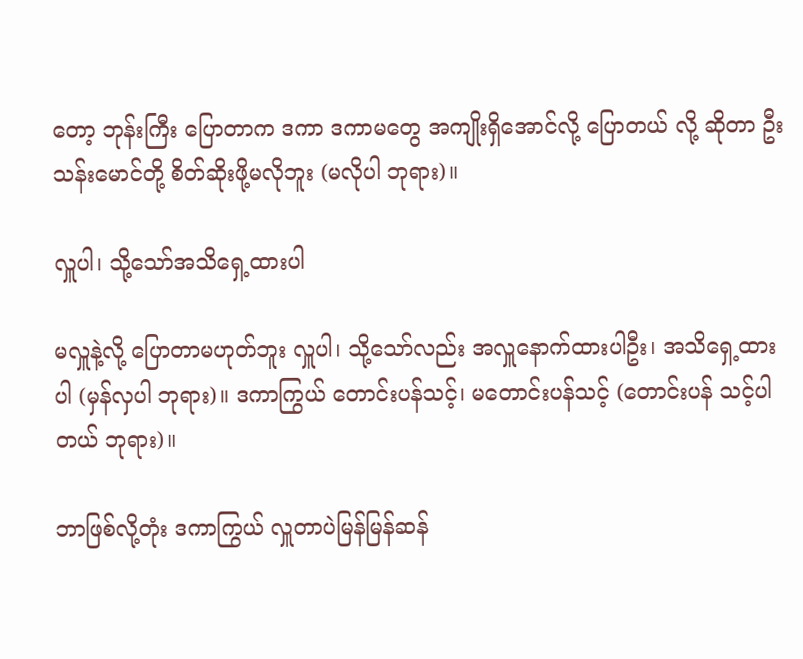တော့ ဘုန်းကြီး ပြောတာက ဒကာ ဒကာမတွေ အကျိုးရှိအောင်လို့ ပြောတယ် လို့ ဆိုတာ ဦးသန်းမောင်တို့ စိတ်ဆိုးဖို့မလိုဘူး (မလိုပါ ဘုရား)။

လှူပါ၊ သို့သော်အသိရှေ့ထားပါ

မလှူနဲ့လို့ ပြောတာမဟုတ်ဘူး လှူပါ၊ သို့သော်လည်း အလှူနောက်ထားပါဦး၊ အသိရှေ့ထားပါ (မှန်လှပါ ဘုရား)။ ဒကာကြွယ် တောင်းပန်သင့်၊ မတောင်းပန်သင့် (တောင်းပန် သင့်ပါတယ် ဘုရား)။

ဘာဖြစ်လို့တုံး ဒကာကြွယ် လှူတာပဲမြန်မြန်ဆန်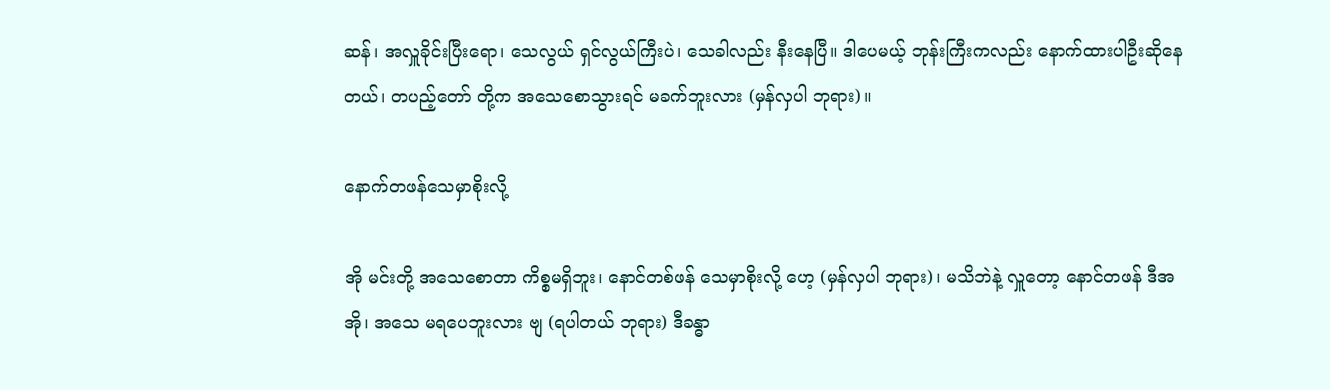ဆန်၊ အလှူခိုင်းပြီးရော၊ သေလွယ် ရှင်လွယ်ကြီးပဲ၊ သေခါလည်း နီးနေပြီ။ ဒါပေမယ့် ဘုန်းကြီးကလည်း နောက်ထားပါဦးဆိုနေ တယ်၊ တပည့်တော် တို့က အသေစောသွားရင် မခက်ဘူးလား (မှန်လှပါ ဘုရား)။

နောက်တဖန်သေမှာစိုးလို့

အို မင်းတို့ အသေစောတာ ကိစ္စမရှိဘူး၊ နောင်တစ်ဖန် သေမှာစိုးလို့ ဟေ့ (မှန်လှပါ ဘုရား)၊ မသိဘဲနဲ့ လှူတော့ နောင်တဖန် ဒီအအို၊ အသေ မရပေဘူးလား ဗျ (ရပါတယ် ဘုရား) ဒီခန္ဓာ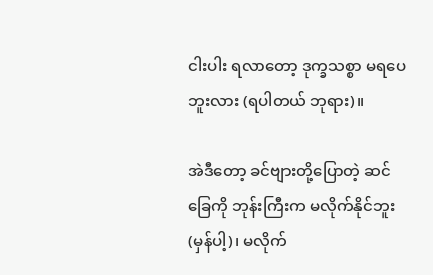ငါးပါး ရလာတော့ ဒုက္ခသစ္စာ မရပေဘူးလား (ရပါတယ် ဘုရား)။

အဲဒီတော့ ခင်ဗျားတို့ပြောတဲ့ ဆင်ခြေကို ဘုန်းကြီးက မလိုက်နိုင်ဘူး (မှန်ပါ့)၊ မလိုက်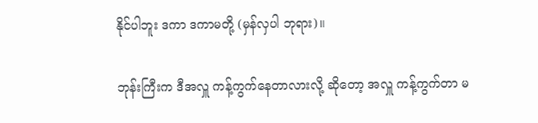နိုင်ပါဘူး ဒကာ ဒကာမတို့ (မှန်လှပါ ဘုရား)။

ဘုန်းကြီးက ဒီအလှူ ကန့်ကွက်နေတာလားလို့ ဆိုတော့ အလှူ ကန့်ကွက်တာ မ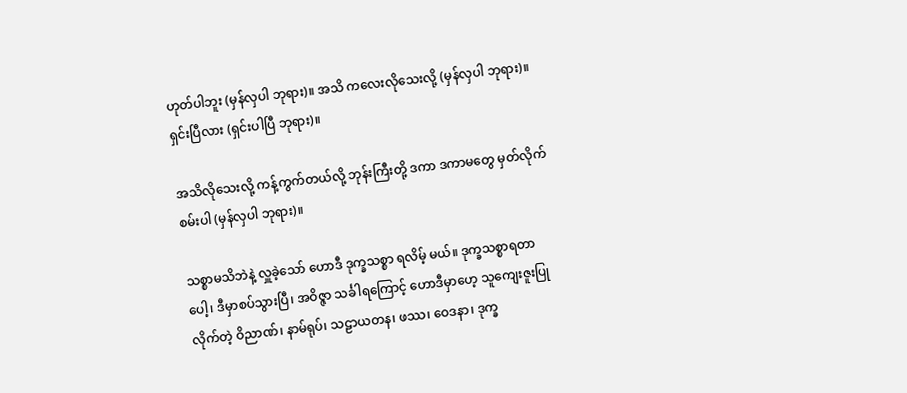ဟုတ်ပါဘူး (မှန်လှပါ ဘုရား)။ အသိ ကလေးလိုသေးလို့ (မှန်လှပါ ဘုရား)။ ရှင်းပြီလား (ရှင်းပါပြီ ဘုရား)။

အသိလိုသေးလို့ ကန့်ကွက်တယ်လို့ ဘုန်းကြီးတို့ ဒကာ ဒကာမတွေ မှတ်လိုက်စမ်းပါ (မှန်လှပါ ဘုရား)။

သစ္စာမသိဘဲနဲ့ လှူခဲ့သော် ဟောဒီ ဒုက္ခသစ္စာ ရလိမ့် မယ်။ ဒုက္ခသစ္စာရတာပေါ့၊ ဒီမှာစပ်သွားပြီ၊ အဝိဇ္ဇာ သင်္ခါရကြောင့် ဟောဒီမှာဟေ့ သူကျေးဇူးပြုလိုက်တဲ့ ဝိညာဏ်၊ နာမ်ရုပ်၊ သဠာယတန၊ ဖဿ၊ ဝေဒနာ၊ ဒုက္ခ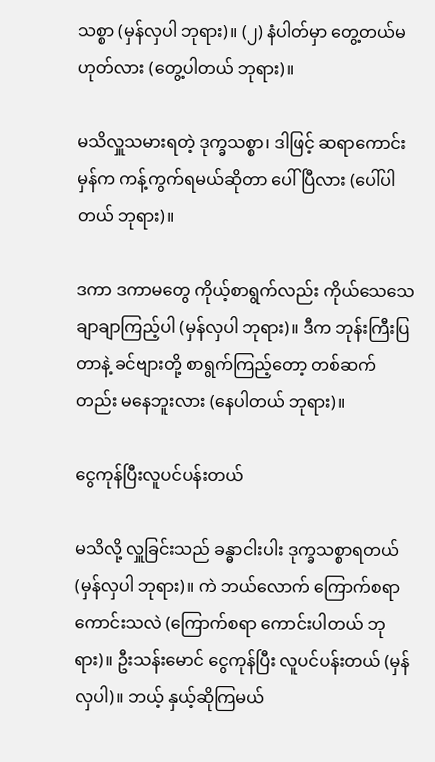သစ္စာ (မှန်လှပါ ဘုရား)။ (၂) နံပါတ်မှာ တွေ့တယ်မဟုတ်လား (တွေ့ပါတယ် ဘုရား)။

မသိလှူသမားရတဲ့ ဒုက္ခသစ္စာ၊ ဒါဖြင့် ဆရာကောင်း မှန်က ကန့်ကွက်ရမယ်ဆိုတာ ပေါ်ပြီလား (ပေါ်ပါတယ် ဘုရား)။

ဒကာ ဒကာမတွေ ကိုယ့်စာရွက်လည်း ကိုယ်သေသေ ချာချာကြည့်ပါ (မှန်လှပါ ဘုရား)။ ဒီက ဘုန်းကြီးပြတာနဲ့ ခင်ဗျားတို့ စာရွက်ကြည့်တော့ တစ်ဆက်တည်း မနေဘူးလား (နေပါတယ် ဘုရား)။

ငွေကုန်ပြီးလူပင်ပန်းတယ်

မသိလို့ လှူခြင်းသည် ခန္ဓာငါးပါး ဒုက္ခသစ္စာရတယ် (မှန်လှပါ ဘုရား)။ ကဲ ဘယ်လောက် ကြောက်စရာ ကောင်းသလဲ (ကြောက်စရာ ကောင်းပါတယ် ဘုရား)။ ဦးသန်းမောင် ငွေကုန်ပြီး လူပင်ပန်းတယ် (မှန်လှပါ)။ ဘယ့် နှယ့်ဆိုကြမယ်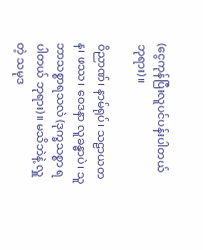(ငွေကုန်ပြီးလူပင်ပန်းပါတယ် ဘုရား)။

ဝိညာဏ်၊ နာမ်ရုပ်၊ သဠာယတန၊ ဖဿ၊ ဝေဒနာ လူခန္ဓာပဲ၊ သူဘာသစ္စာရသလဲ (ဒုက္ခသစ္စာ ရပါတယ် ဘုရား)။ မသိဘဲနဲ့ လှူတဲ့ သမုဒ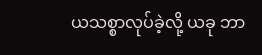ယသစ္စာလုပ်ခဲ့လို့ ယခု ဘာ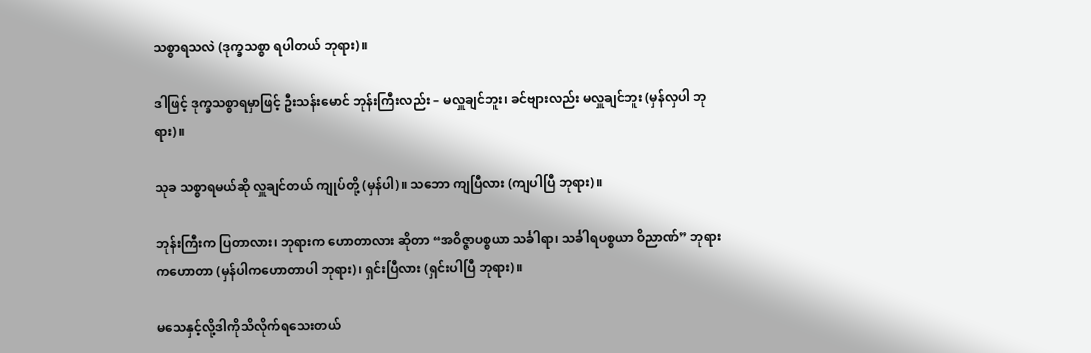သစ္စာရသလဲ (ဒုက္ခသစ္စာ ရပါတယ် ဘုရား)။

ဒါဖြင့် ဒုက္ခသစ္စာရမှာဖြင့် ဦးသန်းမောင် ဘုန်းကြီးလည်း – မလှူချင်ဘူး၊ ခင်ဗျားလည်း မလှူချင်ဘူး (မှန်လှပါ ဘုရား)။

သုခ သစ္စာရမယ်ဆို လှူချင်တယ် ကျုပ်တို့ (မှန်ပါ)။ သဘော ကျပြီလား (ကျပါပြီ ဘုရား)။

ဘုန်းကြီးက ပြတာလား၊ ဘုရားက ဟောတာလား ဆိုတာ “အဝိဇ္ဇာပစ္စယာ သင်္ခါရာ၊ သင်္ခါရပစ္စယာ ဝိညာဏ်” ဘုရားကဟောတာ (မှန်ပါကဟောတာပါ ဘုရား)၊ ရှင်းပြီလား (ရှင်းပါပြီ ဘုရား)။

မသေနှင့်လို့ဒါကိုသိလိုက်ရသေးတယ်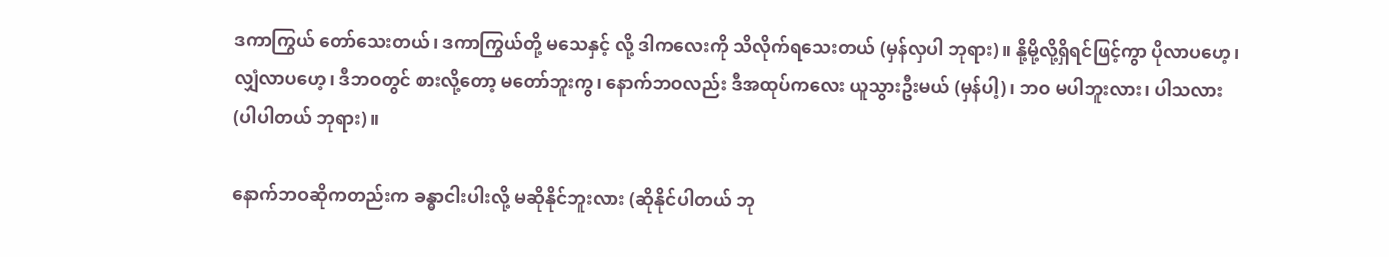ဒကာကြွယ် တော်သေးတယ်၊ ဒကာကြွယ်တို့ မသေနှင့် လို့ ဒါကလေးကို သိလိုက်ရသေးတယ် (မှန်လှပါ ဘုရား)။ နို့မို့လို့ရှိရင်ဖြင့်ကွာ ပိုလာပဟေ့၊ လျှံလာပဟေ့၊ ဒီဘဝတွင် စားလို့တော့ မတော်ဘူးကွ၊ နောက်ဘဝလည်း ဒီအထုပ်ကလေး ယူသွားဦးမယ် (မှန်ပါ့)၊ ဘဝ မပါဘူးလား၊ ပါသလား (ပါပါတယ် ဘုရား)။

နောက်ဘဝဆိုကတည်းက ခန္ဓာငါးပါးလို့ မဆိုနိုင်ဘူးလား (ဆိုနိုင်ပါတယ် ဘု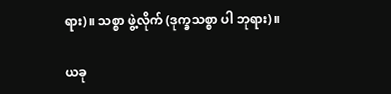ရား)။ သစ္စာ ဖွဲ့လိုက် (ဒုက္ခသစ္စာ ပါ ဘုရား)။

ယခု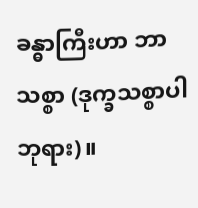ခန္ဓာကြီးဟာ ဘာသစ္စာ (ဒုက္ခသစ္စာပါ ဘုရား)။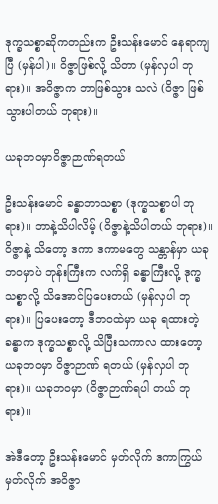ဒုက္ခသစ္စာဆိုကတည်းက ဦးသန်းမောင် နေရာကျပြီ (မှန်ပါ)။ ဝိဇ္ဇာဖြစ်လို့ သိတာ (မှန်လှပါ ဘုရား)။ အဝိဇ္ဇာက ဘာဖြစ်သွား သလဲ (ဝိဇ္ဇာ ဖြစ်သွားပါတယ် ဘုရား)။

ယခုဘဝမှာဝိဇ္ဇာဉာဏ်ရတယ်

ဦးသန်းမောင် ခန္ဓာဘာသစ္စာ (ဒုက္ခသစ္စာပါ ဘုရား)။ ဘာနဲ့သိပါလိမ့် (ဝိဇ္ဇာနဲ့သိပါတယ် ဘုရား)။ ဝိဇ္ဇာနဲ့ သိတော့ ဒကာ ဒကာမတွေ သန္တာန်မှာ ယခုဘဝမှာပဲ ဘုန်းကြီးက လက်ရှိ ခန္ဓာကြီးလို့ ဒုက္ခသစ္စာလို့ သိအောင်ပြပေးတယ် (မှန်လှပါ ဘုရား)။ ပြပေးတော့ ဒီဘဝထဲမှာ ယခု ရထားတဲ့ ခန္ဓာက ဒုက္ခသစ္စာလို့ သိပြီးသကာလ ထားတော့ ယခုဘဝမှာ ဝိဇ္ဇာဉာဏ် ရတယ် (မှန်လှပါ ဘုရား)။ ယခုဘဝမှာ (ဝိဇ္ဇာဉာဏ်ရပါ တယ် ဘုရား)။

အဲဒီတော့ ဦးသန်းမောင် မှတ်လိုက် ဒကာကြွယ် မှတ်လိုက် အဝိဇ္ဇာ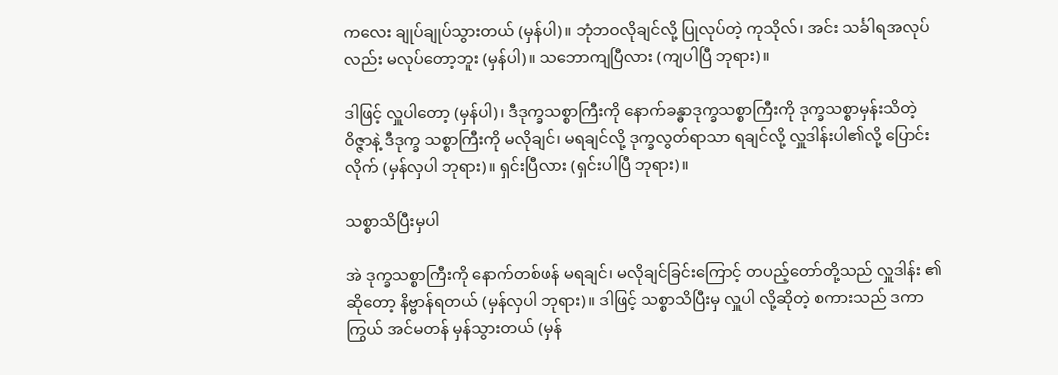ကလေး ချုပ်ချုပ်သွားတယ် (မှန်ပါ)။ ဘုံဘဝလိုချင်လို့ ပြုလုပ်တဲ့ ကုသိုလ်၊ အင်း သင်္ခါရအလုပ် လည်း မလုပ်တော့ဘူး (မှန်ပါ)။ သဘောကျပြီလား (ကျပါပြီ ဘုရား)။

ဒါဖြင့် လှူပါတော့ (မှန်ပါ)၊ ဒီဒုက္ခသစ္စာကြီးကို နောက်ခန္ဓာဒုက္ခသစ္စာကြီးကို ဒုက္ခသစ္စာမှန်းသိတဲ့ ဝိဇ္ဇာနဲ့ ဒီဒုက္ခ သစ္စာကြီးကို မလိုချင်၊ မရချင်လို့ ဒုက္ခလွတ်ရာသာ ရချင်လို့ လှူဒါန်းပါ၏လို့ ပြောင်းလိုက် (မှန်လှပါ ဘုရား)။ ရှင်းပြီလား (ရှင်းပါပြီ ဘုရား)။

သစ္စာသိပြီးမှပါ

အဲ ဒုက္ခသစ္စာကြီးကို နောက်တစ်ဖန် မရချင်၊ မလိုချင်ခြင်းကြောင့် တပည့်တော်တို့သည် လှူဒါန်း ၏ဆိုတော့ နိဗ္ဗာန်ရတယ် (မှန်လှပါ ဘုရား)။ ဒါဖြင့် သစ္စာသိပြီးမှ လှူပါ လို့ဆိုတဲ့ စကားသည် ဒကာကြွယ် အင်မတန် မှန်သွားတယ် (မှန်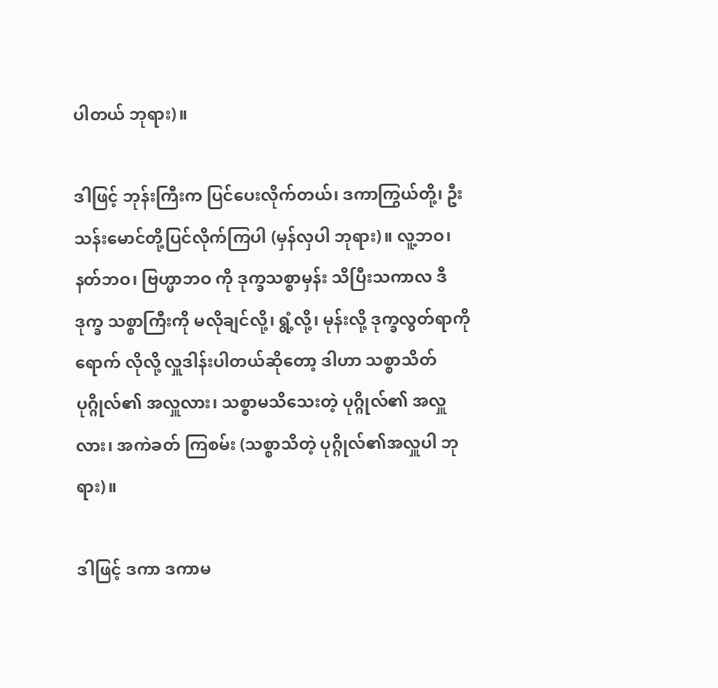ပါတယ် ဘုရား)။

ဒါဖြင့် ဘုန်းကြီးက ပြင်ပေးလိုက်တယ်၊ ဒကာကြွယ်တို့၊ ဦးသန်းမောင်တို့ပြင်လိုက်ကြပါ (မှန်လှပါ ဘုရား)။ လူ့ဘဝ၊ နတ်ဘဝ၊ ဗြဟ္မာဘဝ ကို ဒုက္ခသစ္စာမှန်း သိပြီးသကာလ ဒီဒုက္ခ သစ္စာကြီးကို မလိုချင်လို့၊ ရွံ့လို့၊ မုန်းလို့ ဒုက္ခလွတ်ရာကို ရောက် လိုလို့ လှူဒါန်းပါတယ်ဆိုတော့ ဒါဟာ သစ္စာသိတ် ပုဂ္ဂိုလ်၏ အလှူလား၊ သစ္စာမသိသေးတဲ့ ပုဂ္ဂိုလ်၏ အလှူလား၊ အကဲခတ် ကြစမ်း (သစ္စာသိတဲ့ ပုဂ္ဂိုလ်၏အလှူပါ ဘုရား)။

ဒါဖြင့် ဒကာ ဒကာမ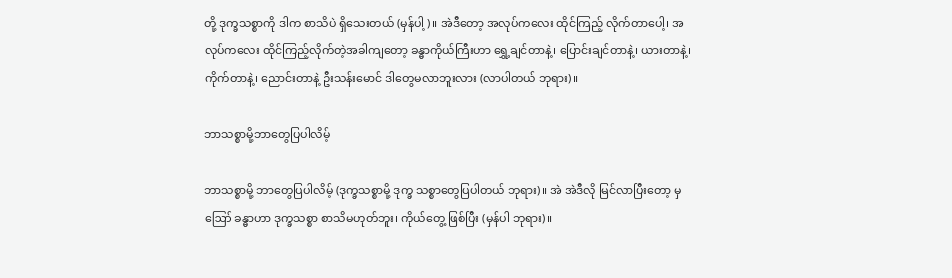တို့ ဒုက္ခသစ္စာကို ဒါက စာသိပဲ ရှိသေးတယ် (မှန်ပါ့)။ အဲဒီတော့ အလုပ်ကလေး ထိုင်ကြည့် လိုက်တာပေါ့၊ အလုပ်ကလေး ထိုင်ကြည့်လိုက်တဲ့အခါကျတော့ ခန္ဓာကိုယ်ကြီးဟာ ရွှေ့ချင်တာနဲ့၊ ပြောင်းချင်တာနဲ့၊ ယားတာနဲ့၊ ကိုက်တာနဲ့၊ ညောင်းတာနဲ့ ဦးသန်းမောင် ဒါတွေမလာဘူးလား (လာပါတယ် ဘုရား)။

ဘာသစ္စာမို့ဘာတွေပြပါလိမ့်

ဘာသစ္စာမို့ ဘာတွေပြပါလိမ့် (ဒုက္ခသစ္စာမို့ ဒုက္ခ သစ္စာတွေပြပါတယ် ဘုရား)။ အဲ အဲဒီလို မြင်လာပြီးတော့ မှ ဪ ခန္ဓာဟာ ဒုက္ခသစ္စာ စာသိမဟုတ်ဘူး၊ ကိုယ်တွေ့ ဖြစ်ပြီး (မှန်ပါ ဘုရား)။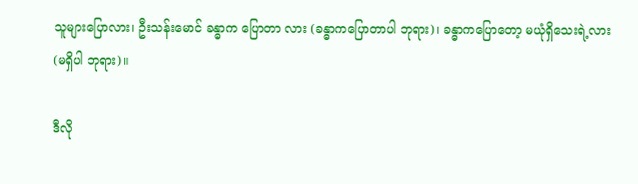သူများပြောလား၊ ဦးသန်းမောင် ခန္ဓာက ပြောတာ လား (ခန္ဓာကပြောတာပါ ဘုရား)၊ ခန္ဓာကပြောတော့ မယုံရှိသေးရဲ့လား (မရှိပါ ဘုရား)။

ဒီလို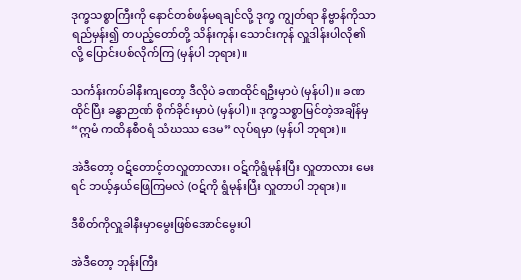ဒုက္ခသစ္စာကြီးကို နောင်တစ်ဖန်မရချင်လို့ ဒုက္ခ ကျွတ်ရာ နိဗ္ဗာန်ကိုသာ ရည်မှန်း၍ တပည့်တော်တို့ သိန်းကုန်၊ သောင်းကုန် လှူဒါန်းပါလို၏လို့ ပြောင်းပစ်လိုက်ကြ (မှန်ပါ ဘုရား)။

သင်္ကန်းကပ်ခါနီးကျတော့ ဒီလိုပဲ ခဏထိုင်ရဦးမှာပဲ (မှန်ပါ)။ ခဏထိုင်ပြီး ခန္ဓာဉာဏ် စိုက်ခိုင်းမှာပဲ (မှန်ပါ)။ ဒုက္ခသစ္စာမြင်တဲ့အချိန်မှ “ဣမံ ကထိနစီဝရံ သံဃဿ ဒေမ” လုပ်ရမှာ (မှန်ပါ ဘုရား)။

အဲဒီတော့ ဝဋ်တောင့်တလှူတာလား၊ ဝဋ်ကိုရွံမုန်းပြီး လှူတာလား မေးရင် ဘယ့်နှယ်ဖြေကြမလဲ (ဝဋ်ကို ရွံမုန်းပြီး လှူတာပါ ဘုရား)။

ဒီစိတ်ကိုလှူခါနီးမှာမွေးဖြစ်အောင်မွေးပါ

အဲဒီတော့ ဘုန်းကြီး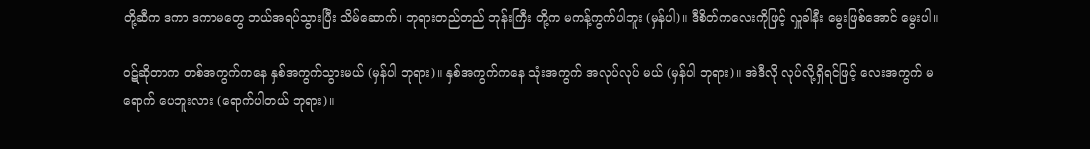တို့ဆီက ဒကာ ဒကာမတွေ ဘယ်အရပ်သွားပြီး သိမ်ဆောက်၊ ဘုရားတည်တည် ဘုန်းကြီး တို့က မကန့်ကွက်ပါဘူး (မှန်ပါ)။ ဒီစိတ်ကလေးကိုဖြင့် လှူခါနီး မွေးဖြစ်အောင် မွေးပါ။

ဝဋ်ဆိုတာက တစ်အကွက်ကနေ နှစ်အကွက်သွားမယ် (မှန်ပါ ဘုရား)။ နှစ်အကွက်ကနေ သုံးအကွက် အလုပ်လုပ် မယ် (မှန်ပါ ဘုရား)။ အဲဒီလို လုပ်လို့ရှိရင်ဖြင့် လေးအကွက် မရောက် ပေဘူးလား (ရောက်ပါတယ် ဘုရား)။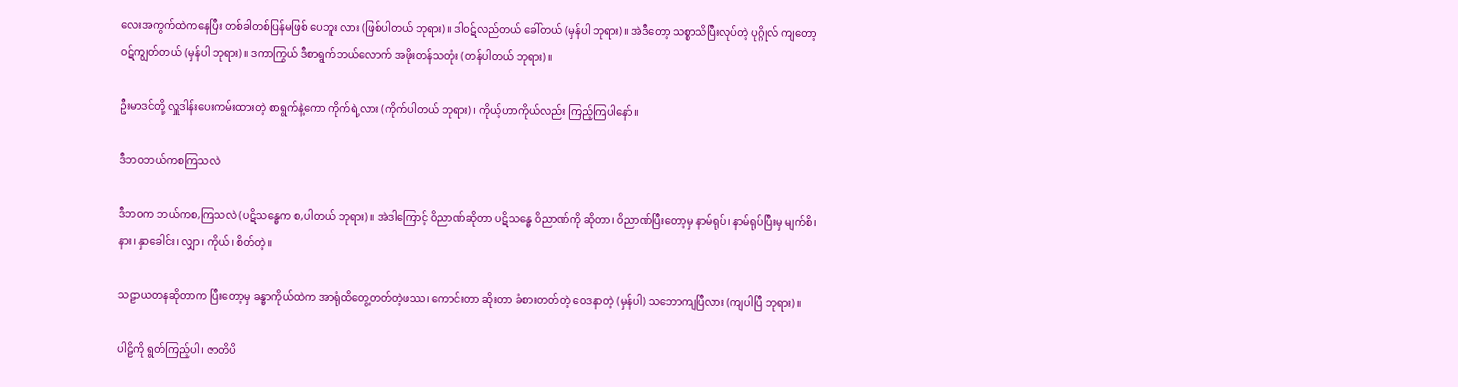လေးအကွက်ထဲကနေပြီး တစ်ခါတစ်ပြန်မဖြစ် ပေဘူး လား (ဖြစ်ပါတယ် ဘုရား)။ ဒါဝဋ်လည်တယ် ခေါ်တယ် (မှန်ပါ ဘုရား)။ အဲဒီတော့ သစ္စာသိပြီးလုပ်တဲ့ ပုဂ္ဂိုလ် ကျတော့ ဝဋ်ကျွတ်တယ် (မှန်ပါ ဘုရား)။ ဒကာကြွယ် ဒီစာရွက်ဘယ်လောက် အဖိုးတန်သတုံး (တန်ပါတယ် ဘုရား)။

ဦးမာဒင်တို့ လှူဒါန်းပေးကမ်းထားတဲ့ စာရွက်နဲ့ကော ကိုက်ရဲ့လား (ကိုက်ပါတယ် ဘုရား)၊ ကိုယ့်ဟာကိုယ်လည်း ကြည့်ကြပါနော်။

ဒီဘဝဘယ်ကစကြသလဲ

ဒီဘဝက ဘယ်ကစ,ကြသလဲ (ပဋိသန္ဓေက စ,ပါတယ် ဘုရား)။ အဲဒါကြောင့် ဝိညာဏ်ဆိုတာ ပဋိသန္ဓေ ဝိညာဏ်ကို ဆိုတာ၊ ဝိညာဏ်ပြီးတော့မှ နာမ်ရုပ်၊ နာမ်ရုပ်ပြီးမှ မျက်စိ၊ နား၊ နှာခေါင်း၊ လျှာ၊ ကိုယ်၊ စိတ်တဲ့။

သဠာယတနဆိုတာက ပြီးတော့မှ ခန္ဓာကိုယ်ထဲက အာရုံထိတွေ့တတ်တဲ့ဖဿ၊ ကောင်းတာ ဆိုးတာ ခံစားတတ်တဲ့ ဝေဒနာတဲ့ (မှန်ပါ) သဘောကျပြီလား (ကျပါပြီ ဘုရား)။

ပါဠိကို ရွတ်ကြည့်ပါ၊ ဇာတိပိ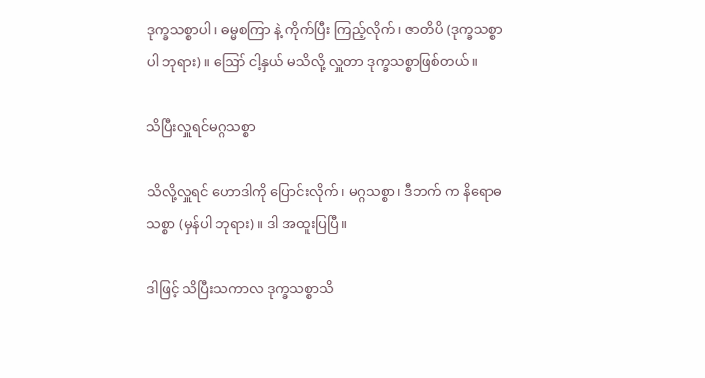ဒုက္ခသစ္စာပါ၊ ဓမ္မစကြာ နဲ့ ကိုက်ပြီး ကြည့်လိုက်၊ ဇာတိပိ (ဒုက္ခသစ္စာပါ ဘုရား)။ ဪ ငါ့နှယ် မသိလို့ လှူတာ ဒုက္ခသစ္စာဖြစ်တယ်။

သိပြီးလှူရင်မဂ္ဂသစ္စာ

သိလို့လှူရင် ဟောဒါကို ပြောင်းလိုက်၊ မဂ္ဂသစ္စာ၊ ဒီဘက် က နိရောဓသစ္စာ (မှန်ပါ ဘုရား)။ ဒါ အထူးပြပြီ။

ဒါဖြင့် သိပြီးသကာလ ဒုက္ခသစ္စာသိ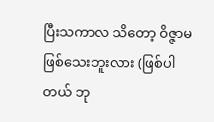ပြီးသကာလ သိတော့ ဝိဇ္ဇာမဖြစ်သေးဘူးလား (ဖြစ်ပါတယ် ဘု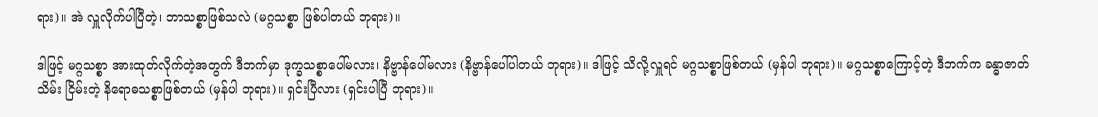ရား)။ အဲ လှူလိုက်ပါပြီတဲ့၊ ဘာသစ္စာဖြစ်သလဲ (မဂ္ဂသစ္စာ ဖြစ်ပါတယ် ဘုရား)။

ဒါဖြင့် မဂ္ဂသစ္စာ အားထုတ်လိုက်တဲ့အတွက် ဒီဘက်မှာ ဒုက္ခသစ္စာပေါ်မလား၊ နိဗ္ဗာန်ပေါ်မလား (နိဗ္ဗာန်ပေါ်ပါတယ် ဘုရား)။ ဒါဖြင့် သိလို့လှူရင် မဂ္ဂသစ္စာဖြစ်တယ် (မှန်ပါ ဘုရား)။ မဂ္ဂသစ္စာကြောင့်တဲ့ ဒီဘက်က ခန္ဓာဇာတ်သိမ်း ငြိမ်းတဲ့ နိရောဓသစ္စာဖြစ်တယ် (မှန်ပါ ဘုရား)။ ရှင်းပြီလား (ရှင်းပါပြီ ဘုရား)။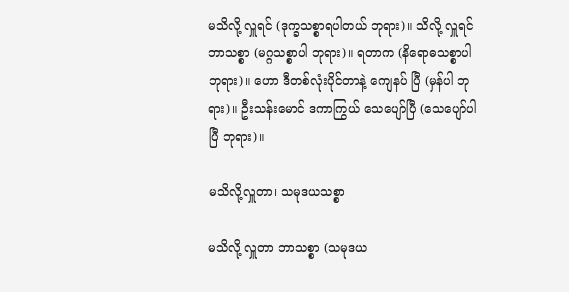မသိလို့ လှူရင် (ဒုက္ခသစ္စာရပါတယ် ဘုရား)။ သိလို့ လှူရင် ဘာသစ္စာ (မဂ္ဂသစ္စာပါ ဘုရား)။ ရတာက (နိရောဓသစ္စာပါ ဘုရား)။ ဟော ဒီတစ်လုံးပိုင်တာနဲ့ ကျေနပ် ပြီ (မှန်ပါ ဘုရား)။ ဦးသန်းမောင် ဒကာကြွယ် သေပျော်ပြီ (သေပျော်ပါပြီ ဘုရား)။

မသိလို့လှူတာ၊ သမုဒယသစ္စာ

မသိလို့ လှူတာ ဘာသစ္စာ (သမုဒယ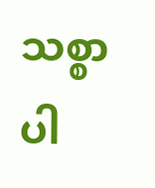သစ္စာပါ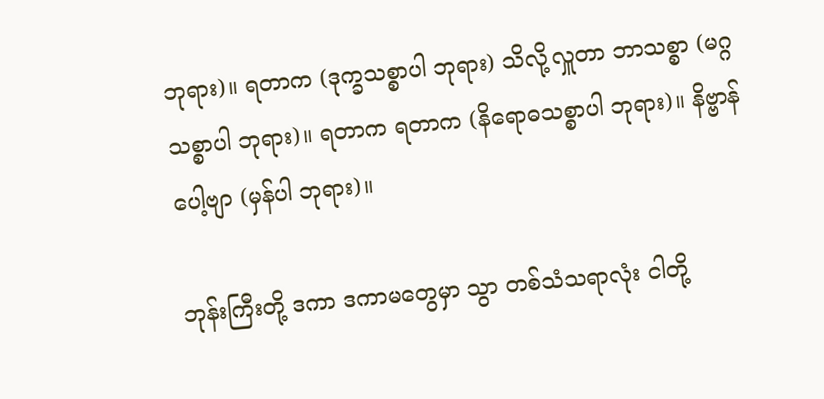ဘုရား)။ ရတာက (ဒုက္ခသစ္စာပါ ဘုရား) သိလို့လှူတာ ဘာသစ္စာ (မဂ္ဂသစ္စာပါ ဘုရား)။ ရတာက ရတာက (နိရောဓသစ္စာပါ ဘုရား)။ နိဗ္ဗာန် ပေါ့ဗျာ (မှန်ပါ ဘုရား)။

ဘုန်းကြီးတို့ ဒကာ ဒကာမတွေမှာ သွာ တစ်သံသရာလုံး ငါတို့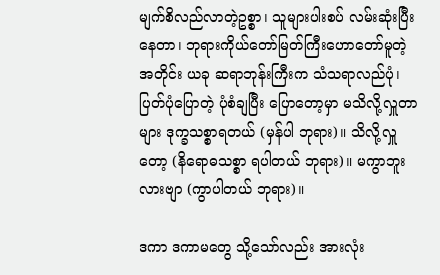မျက်စိလည်လာတဲ့ဥစ္စာ၊ သူများပါးစပ် လမ်းဆုံးပြီး နေတာ၊ ဘုရားကိုယ်တော်မြတ်ကြီးဟောတော်မူတဲ့ အတိုင်း ယခု ဆရာဘုန်းကြီးက သံသရာလည်ပုံ၊ ပြတ်ပုံပြောတဲ့ ပုံစံချပြီး ပြောတော့မှာ မသိလို့လှူတာများ ဒုက္ခသစ္စာရတယ် (မှန်ပါ ဘုရား)။ သိလို့လှူတော့ (နိရောဓသစ္စာ ရပါတယ် ဘုရား)။ မကွာဘူးလားဗျာ (ကွာပါတယ် ဘုရား)။

ဒကာ ဒကာမတွေ သို့သော်လည်း အားလုံး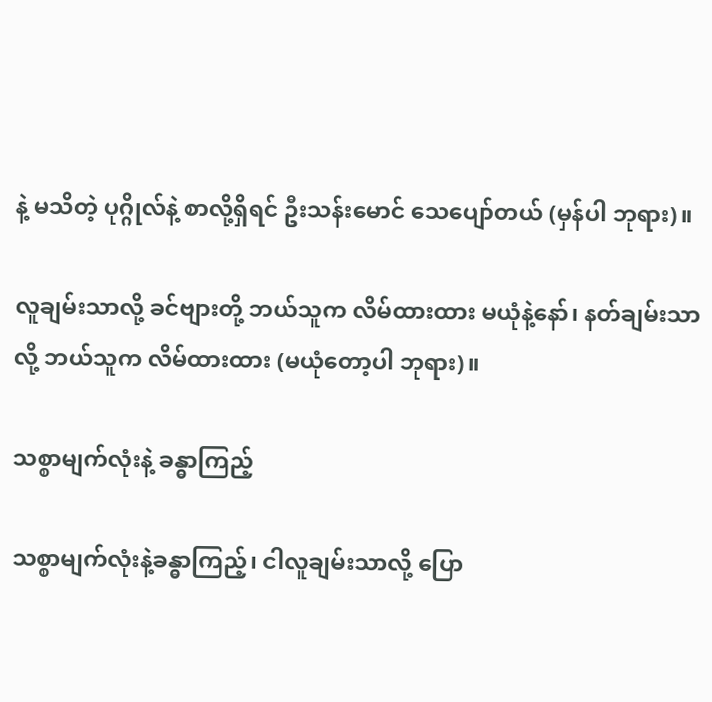နဲ့ မသိတဲ့ ပုဂ္ဂိုလ်နဲ့ စာလို့ရှိရင် ဦးသန်းမောင် သေပျော်တယ် (မှန်ပါ ဘုရား)။

လူချမ်းသာလို့ ခင်ဗျားတို့ ဘယ်သူက လိမ်ထားထား မယုံနဲ့နော်၊ နတ်ချမ်းသာလို့ ဘယ်သူက လိမ်ထားထား (မယုံတော့ပါ ဘုရား)။

သစ္စာမျက်လုံးနဲ့ ခန္ဓာကြည့်

သစ္စာမျက်လုံးနဲ့ခန္ဓာကြည့်၊ ငါလူချမ်းသာလို့ ပြော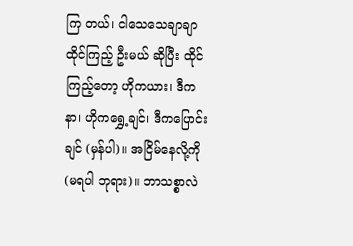ကြ တယ်၊ ငါသေသေချာချာ ထိုင်ကြည့် ဦးမယ် ဆိုပြီး ထိုင်ကြည့်တော့ ဟိုကယား၊ ဒီကနာ၊ ဟိုကရွှေ့ချင်၊ ဒီကပြောင်း ချင် (မှန်ပါ)။ အငြိမ်နေလို့ကို (မရပါ ဘုရား)။ ဘာသစ္စာလဲ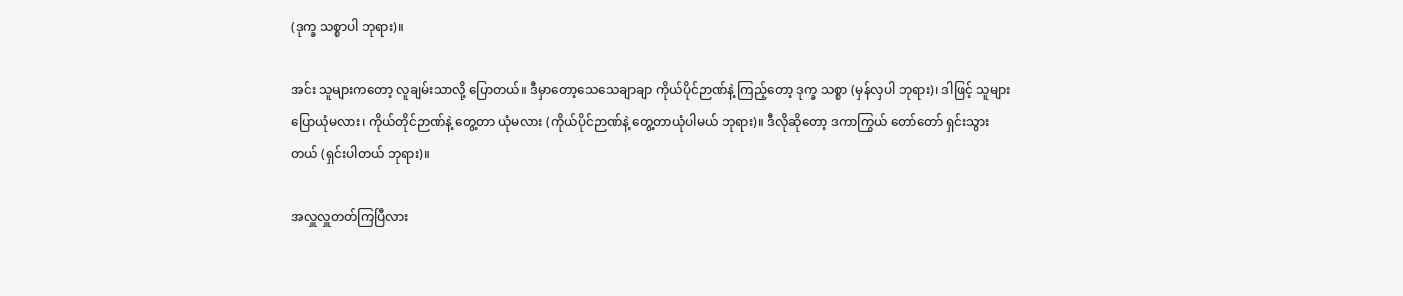(ဒုက္ခ သစ္စာပါ ဘုရား)။

အင်း သူများကတော့ လူချမ်းသာလို့ ပြောတယ်။ ဒီမှာတော့သေသေချာချာ ကိုယ်ပိုင်ဉာဏ်နဲ့ ကြည့်တော့ ဒုက္ခ သစ္စာ (မှန်လှပါ ဘုရား)၊ ဒါဖြင့် သူများပြောယုံမလား၊ ကိုယ်တိုင်ဉာဏ်နဲ့ တွေ့တာ ယုံမလား (ကိုယ်ပိုင်ဉာဏ်နဲ့ တွေ့တာယုံပါမယ် ဘုရား)။ ဒီလိုဆိုတော့ ဒကာကြွယ် တော်တော် ရှင်းသွားတယ် (ရှင်းပါတယ် ဘုရား)။

အလှူလှူတတ်ကြပြီလား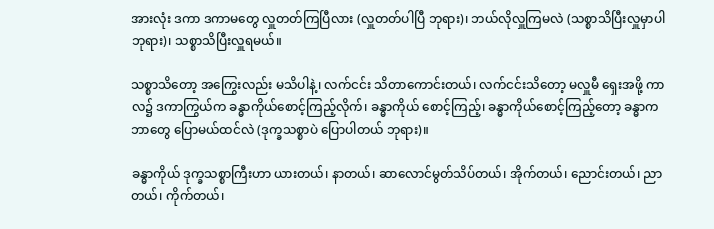အားလုံး ဒကာ ဒကာမတွေ လှူတတ်ကြပြီလား (လှူတတ်ပါပြီ ဘုရား)၊ ဘယ်လိုလှူကြမလဲ (သစ္စာသိပြီးလှူမှာပါ ဘုရား)၊ သစ္စာသိပြီးလှူရမယ်။

သစ္စာသိတော့ အကြွေးလည်း မသိပါနဲ့၊ လက်ငင်း သိတာကောင်းတယ်၊ လက်ငင်းသိတော့ မလှူမီ ရှေးအဖို့ ကာလ၌ ဒကာကြွယ်က ခန္ဓာကိုယ်စောင့်ကြည့်လိုက်၊ ခန္ဓာကိုယ် စောင့်ကြည့်၊ ခန္ဓာကိုယ်စောင့်ကြည့်တော့ ခန္ဓာက ဘာတွေ ပြောမယ်ထင်လဲ (ဒုက္ခသစ္စာပဲ ပြောပါတယ် ဘုရား)။

ခန္ဓာကိုယ် ဒုက္ခသစ္စာကြီးဟာ ယားတယ်၊ နာတယ်၊ ဆာလောင်မွတ်သိပ်တယ်၊ အိုက်တယ်၊ ညောင်းတယ်၊ ညာတယ်၊ ကိုက်တယ်၊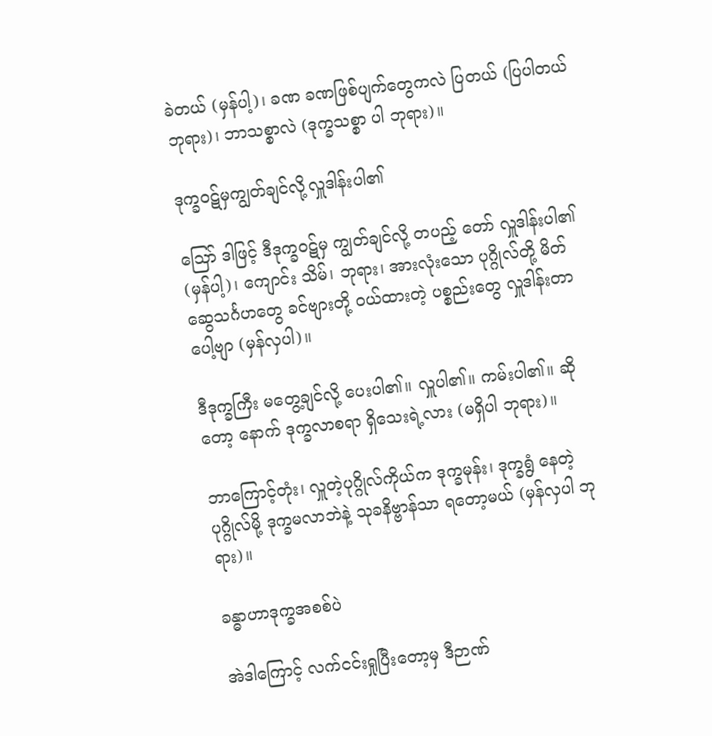ခဲတယ် (မှန်ပါ့)၊ ခဏ ခဏဖြစ်ပျက်တွေကလဲ ပြတယ် (ပြပါတယ် ဘုရား)၊ ဘာသစ္စာလဲ (ဒုက္ခသစ္စာ ပါ ဘုရား)။

ဒုက္ခဝဋ်မှကျွတ်ချင်လို့လှူဒါန်းပါ၏

ဪ ဒါဖြင့် ဒီဒုက္ခဝဋ်မှ ကျွတ်ချင်လို့ တပည့် တော် လှူဒါန်းပါ၏ (မှန်ပါ့)၊ ကျောင်း သိမ်၊ ဘုရား၊ အားလုံးသော ပုဂ္ဂိုလ်တို့ မိတ်ဆွေသင်္ဂဟတွေ ခင်ဗျားတို့ ဝယ်ထားတဲ့ ပစ္စည်းတွေ လှူဒါန်းတာ ပေါ့ဗျာ (မှန်လှပါ)။

ဒီဒုက္ခကြီး မတွေ့ချင်လို့ ပေးပါ၏။ လှူပါ၏။ ကမ်းပါ၏။ ဆိုတော့ နောက် ဒုက္ခလာစရာ ရှိသေးရဲ့လား (မရှိပါ ဘုရား)။

ဘာကြောင့်တုံး၊ လှူတဲ့ပုဂ္ဂိုလ်ကိုယ်က ဒုက္ခမုန်း၊ ဒုက္ခရွံ နေတဲ့ ပုဂ္ဂိုလ်မို့ ဒုက္ခမလာဘဲနဲ့ သုခနိဗ္ဗာန်သာ ရတော့မယ် (မှန်လှပါ ဘုရား)။

ခန္ဓာဟာဒုက္ခအစစ်ပဲ

အဲဒါကြောင့် လက်ငင်းရှုပြီးတော့မှ ဒီဉာဏ်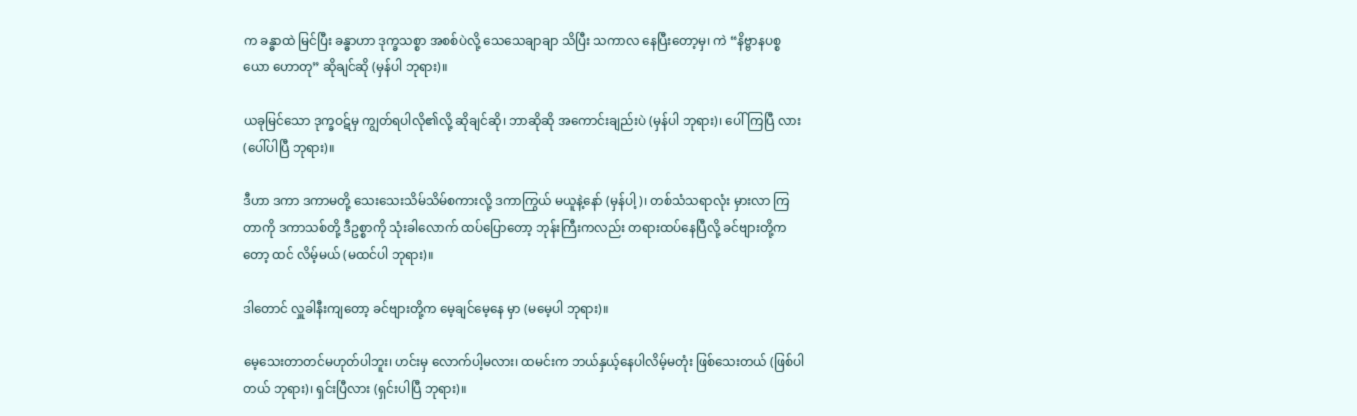က ခန္ဓာထဲ မြင်ပြီး ခန္ဓာဟာ ဒုက္ခသစ္စာ အစစ်ပဲလို့ သေသေချာချာ သိပြီး သကာလ နေပြီးတော့မှ၊ ကဲ “နိဗ္ဗာနပစ္စယော ဟောတု” ဆိုချင်ဆို (မှန်ပါ ဘုရား)။

ယခုမြင်သော ဒုက္ခဝဋ်မှ ကျွတ်ရပါလို၏လို့ ဆိုချင်ဆို၊ ဘာဆိုဆို အကောင်းချည်းပဲ (မှန်ပါ ဘုရား)၊ ပေါ်ကြပြီ လား (ပေါ်ပါပြီ ဘုရား)။

ဒီဟာ ဒကာ ဒကာမတို့ သေးသေးသိမ်သိမ်စကားလို့ ဒကာကြွယ် မယူနဲ့နော် (မှန်ပါ့)၊ တစ်သံသရာလုံး မှားလာ ကြတာကို ဒကာသစ်တို့ ဒီဥစ္စာကို သုံးခါလောက် ထပ်ပြောတော့ ဘုန်းကြီးကလည်း တရားထပ်နေပြီလို့ ခင်ဗျားတို့ကတော့ ထင် လိမ့်မယ် (မထင်ပါ ဘုရား)။

ဒါတောင် လှူခါနီးကျတော့ ခင်ဗျားတို့က မေ့ချင်မေ့နေ မှာ (မမေ့ပါ ဘုရား)။

မေ့သေးတာတင်မဟုတ်ပါဘူး၊ ဟင်းမှ လောက်ပါ့မလား၊ ထမင်းက ဘယ်နှယ့်နေပါလိမ့်မတုံး ဖြစ်သေးတယ် (ဖြစ်ပါတယ် ဘုရား)၊ ရှင်းပြီလား (ရှင်းပါပြီ ဘုရား)။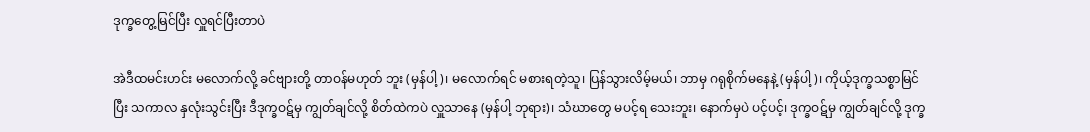ဒုက္ခတွေ့မြင်ပြီး လှူရင်ပြီးတာပဲ

အဲဒီထမင်းဟင်း မလောက်လို့ ခင်ဗျားတို့ တာဝန်မဟုတ် ဘူး (မှန်ပါ့)၊ မလောက်ရင် မစားရတဲ့သူ၊ ပြန်သွားလိမ့်မယ်၊ ဘာမှ ဂရုစိုက်မနေနဲ့ (မှန်ပါ့)၊ ကိုယ့်ဒုက္ခသစ္စာမြင်ပြီး သကာလ နှလုံးသွင်းပြီး ဒီဒုက္ခဝဋ်မှ ကျွတ်ချင်လို့ စိတ်ထဲကပဲ လှူသာနေ (မှန်ပါ့ ဘုရား)၊ သံဃာတွေ မပင့်ရ သေးဘူး၊ နောက်မှပဲ ပင့်ပင့်၊ ဒုက္ခဝဋ်မှ ကျွတ်ချင်လို့ ဒုက္ခ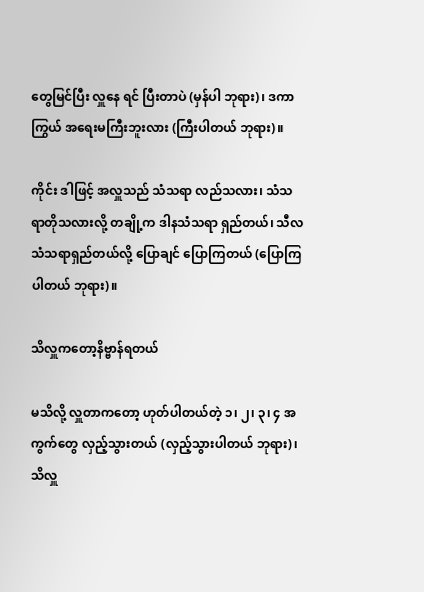တွေမြင်ပြီး လှူနေ ရင် ပြီးတာပဲ (မှန်ပါ ဘုရား)၊ ဒကာကြွယ် အရေးမကြီးဘူးလား (ကြီးပါတယ် ဘုရား)။

ကိုင်း ဒါဖြင့် အလှူသည် သံသရာ လည်သလား၊ သံသရာတိုသလားလို့ တချို့က ဒါနသံသရာ ရှည်တယ်၊ သီလ သံသရာရှည်တယ်လို့ ပြောချင် ပြောကြတယ် (ပြောကြ ပါတယ် ဘုရား)။

သိလှူကတော့နိဗ္ဗာန်ရတယ်

မသိလို့ လှူတာကတော့ ဟုတ်ပါတယ်တဲ့ ၁၊ ၂၊ ၃၊ ၄ အကွက်တွေ လှည့်သွားတယ် (လှည့်သွားပါတယ် ဘုရား)၊ သိလှူ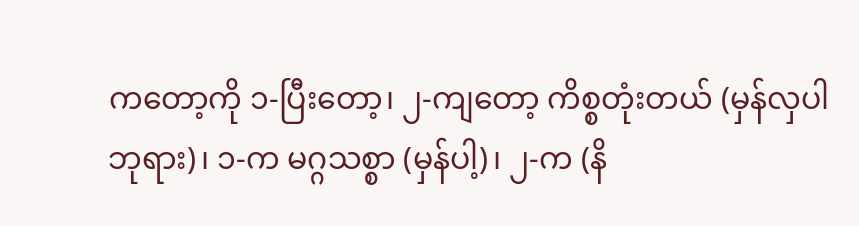ကတော့ကို ၁-ပြီးတော့၊ ၂-ကျတော့ ကိစ္စတုံးတယ် (မှန်လှပါ ဘုရား)၊ ၁-က မဂ္ဂသစ္စာ (မှန်ပါ့)၊ ၂-က (နိ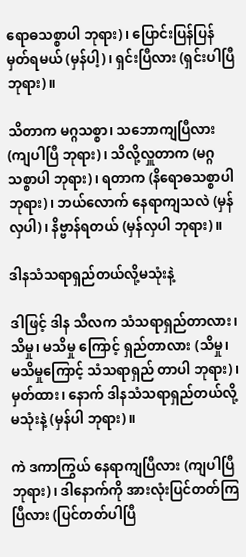ရောဓသစ္စာပါ ဘုရား)၊ ပြောင်းပြန်ပြန်မှတ်ရမယ် (မှန်ပါ့)၊ ရှင်းပြီလား (ရှင်းပါပြီ ဘုရား)။

သိတာက မဂ္ဂသစ္စာ၊ သဘောကျပြီလား (ကျပါပြီ ဘုရား)၊ သိလို့လှူတာက (မဂ္ဂသစ္စာပါ ဘုရား)၊ ရတာက (နိရောဓသစ္စာပါ ဘုရား)၊ ဘယ်လောက် နေရာကျသလဲ (မှန်လှပါ)၊ နိဗ္ဗာန်ရတယ် (မှန်လှပါ ဘုရား)။

ဒါနသံသရာရှည်တယ်လို့မသုံးနဲ့

ဒါဖြင့် ဒါန သီလက သံသရာရှည်တာလား၊ သိမှု၊ မသိမှု ကြောင့် ရှည်တာလား (သိမှု၊ မသိမှုကြောင့် သံသရာရှည် တာပါ ဘုရား)၊ မှတ်ထား၊ နောက် ဒါနသံသရာရှည်တယ်လို့ မသုံးနဲ့ (မှန်ပါ ဘုရား)။

ကဲ ဒကာကြွယ် နေရာကျပြီလား (ကျပါပြီ ဘုရား)၊ ဒါနောက်ကို အားလုံးပြင်တတ်ကြပြီလား (ပြင်တတ်ပါပြီ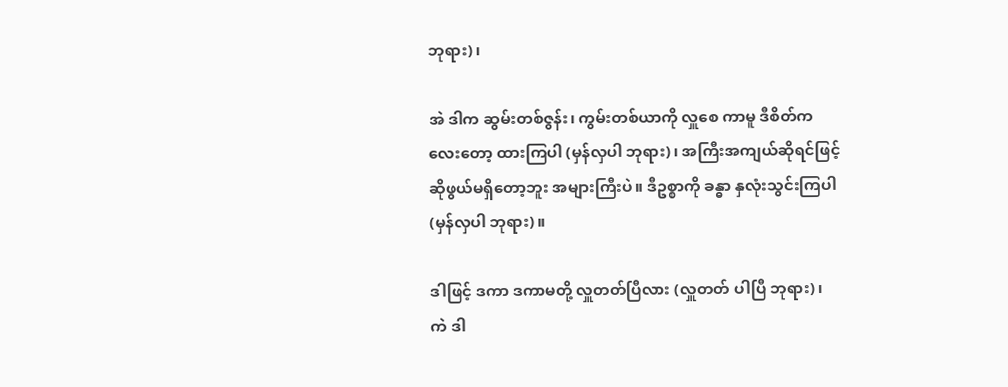ဘုရား)၊

အဲ ဒါက ဆွမ်းတစ်ဇွန်း၊ ကွမ်းတစ်ယာကို လှူစေ ကာမူ ဒီစိတ်ကလေးတော့ ထားကြပါ (မှန်လှပါ ဘုရား)၊ အကြီးအကျယ်ဆိုရင်ဖြင့် ဆိုဖွယ်မရှိတော့ဘူး အများကြီးပဲ။ ဒီဥစ္စာကို ခန္ဓာ နှလုံးသွင်းကြပါ (မှန်လှပါ ဘုရား)။

ဒါဖြင့် ဒကာ ဒကာမတို့ လှူတတ်ပြီလား (လှူတတ် ပါပြီ ဘုရား)၊ ကဲ ဒါ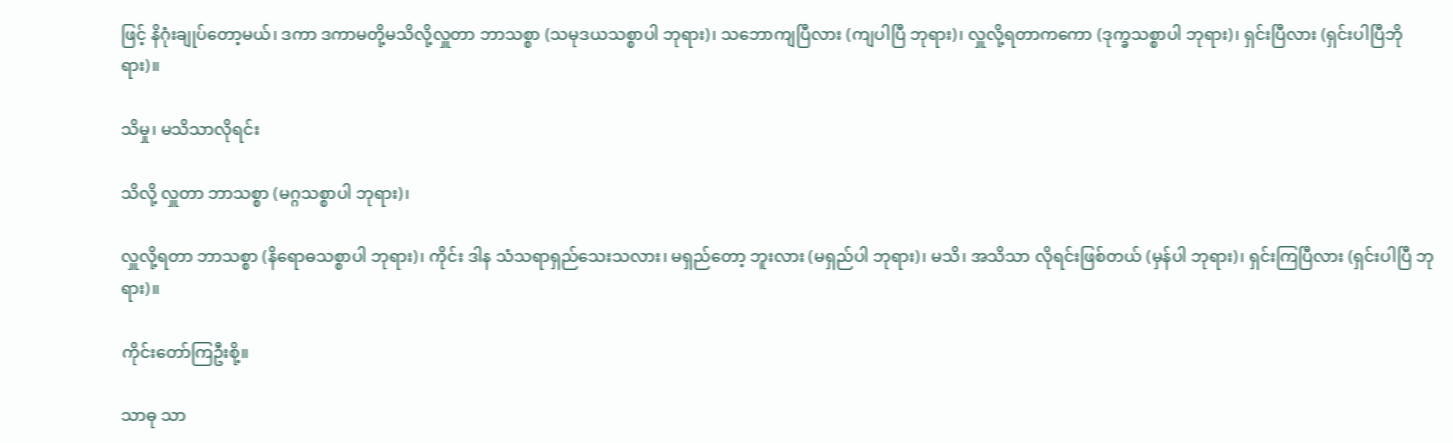ဖြင့် နိဂုံးချုပ်တော့မယ်၊ ဒကာ ဒကာမတို့မသိလို့လှူတာ ဘာသစ္စာ (သမုဒယသစ္စာပါ ဘုရား)၊ သဘောကျပြီလား (ကျပါပြီ ဘုရား)၊ လှူလို့ရတာကကော (ဒုက္ခသစ္စာပါ ဘုရား)၊ ရှင်းပြီလား (ရှင်းပါပြီဘိုရား)။

သိမှု၊ မသိသာလိုရင်း

သိလို့ လှူတာ ဘာသစ္စာ (မဂ္ဂသစ္စာပါ ဘုရား)၊

လှူလို့ရတာ ဘာသစ္စာ (နိရောဓသစ္စာပါ ဘုရား)၊ ကိုင်း ဒါန သံသရာရှည်သေးသလား၊ မရှည်တော့ ဘူးလား (မရှည်ပါ ဘုရား)၊ မသိ၊ အသိသာ လိုရင်းဖြစ်တယ် (မှန်ပါ ဘုရား)၊ ရှင်းကြပြီလား (ရှင်းပါပြီ ဘုရား)။

ကိုင်းတော်ကြဦးစို့။

သာဓု သာ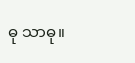ဓု သာဓု။